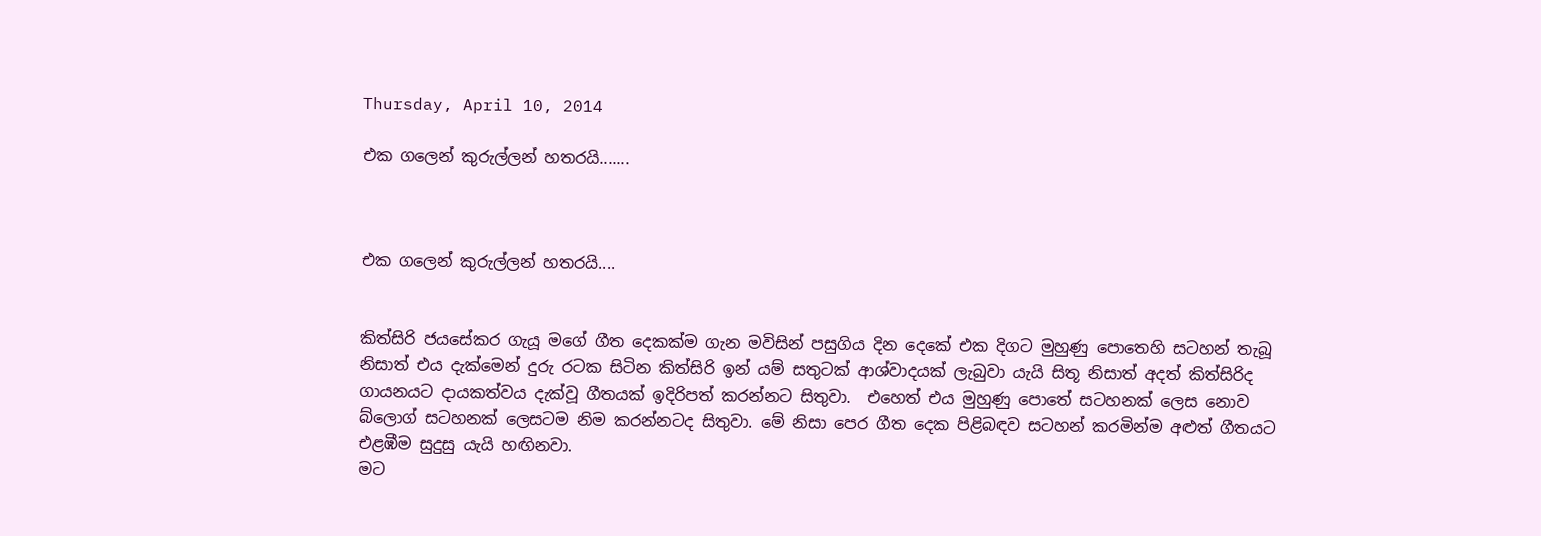Thursday, April 10, 2014

එක ගලෙන් කුරුල්ලන් හතරයි.......



එක ගලෙන් කුරුල්ලන් හතරයි....


කිත්සිරි ජයසේකර ගැයූ මගේ ගීත දෙකක්ම ගැන මවිසින් පසුගිය දින දෙකේ එක දිගට මුහුණු පොතෙහි සටහන් තැබූ නිසාත් එය දැක්මෙන් දුරු රටක සිටින කිත්සිරි ඉන් යම් සතුටක් ආශ්වාදයක් ලැබුවා යැයි සිතූ නිසාත් අදත් කිත්සිරිද ගායනයට දායකත්වය දැක්වූ ගීතයක් ඉදිරිපත් කරන්නට සිතුවා.  එහෙත් එය මුහුණු පොතේ සටහනක් ලෙස නොව බ්ලොග් සටහනක් ලෙසටම නිම කරන්නටද සිතුවා. මේ නිසා පෙර ගීත දෙක පිළිබඳව සටහන් කරමින්ම අළුත් ගීතයට එළඹීම සුදුසු යැයි හඟිනවා.
මට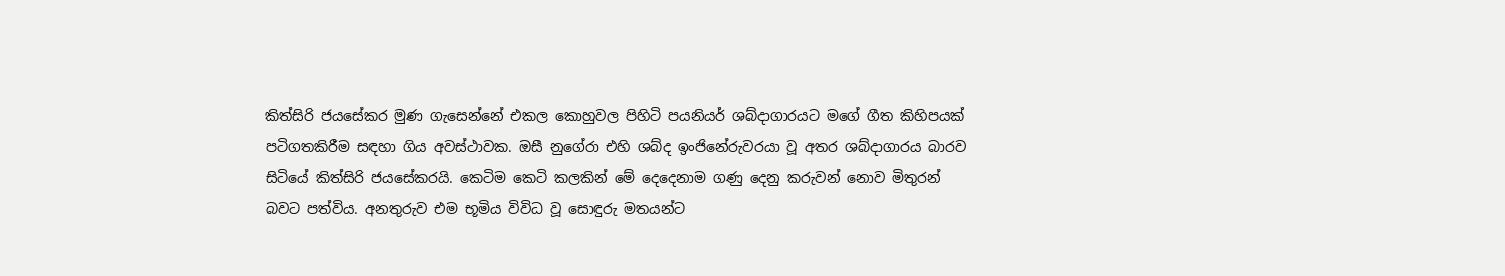කිත්සිරි ජයසේකර මුණ ගැසෙන්නේ එකල කොහුවල පිහිටි පයනියර් ශබ්දාගාරයට මගේ ගීත කිහිපයක් පටිගතකිරීම සඳහා ගිය අවස්ථාවක. ඔසී නුගේරා එහි ශබ්ද ඉංජිනේරුවරයා වූ අතර ශබ්දාගාරය බාරව සිටියේ කිත්සිරි ජයසේකරයි. කෙටිම කෙටි කලකින් මේ දෙදෙනාම ගණු දෙනු කරුවන් නොව මිතුරන් බවට පත්විය. අනතුරුව එම භූමිය විවිධ වූ සොඳුරු මතයන්ට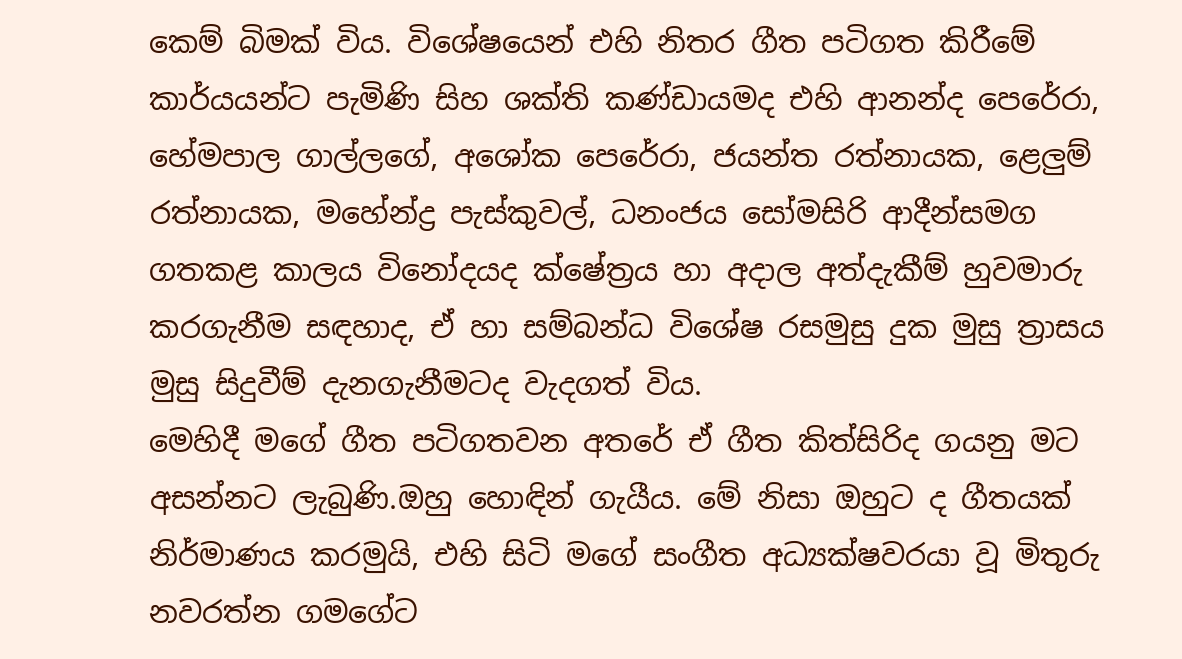කෙම් බිමක් විය. විශේෂයෙන් එහි නිතර ගීත පටිගත කිරීමේ කාර්යයන්ට පැමිණි සිහ ශක්ති කණ්ඩායමද එහි ආනන්ද පෙරේරා, හේමපාල ගාල්ලගේ, අශෝක පෙරේරා, ජයන්ත රත්නායක, ළෙලුම් රත්නායක, මහේන්ද්‍ර පැස්කුවල්, ධනංජය සෝමසිරි ආදීන්සමග ගතකළ කාලය විනෝදයද ක්ෂේත්‍රය හා අදාල අත්දැකීම් හුවමාරු කරගැනීම සඳහාද, ඒ හා සම්බන්ධ විශේෂ රසමුසු දුක මුසු ත්‍රාසය මුසු සිදුවීම් දැනගැනීමටද වැදගත් විය.
මෙහිදී මගේ ගීත පටිගතවන අතරේ ඒ ගීත කිත්සිරිද ගයනු මට අසන්නට ලැබුණි.ඔහු හොඳින් ගැයීය. මේ නිසා ඔහුට ද ගීතයක් නිර්මාණය කරමුයි, එහි සිටි මගේ සංගීත අධ්‍යක්ෂවරයා වූ මිතුරු නවරත්න ගමගේට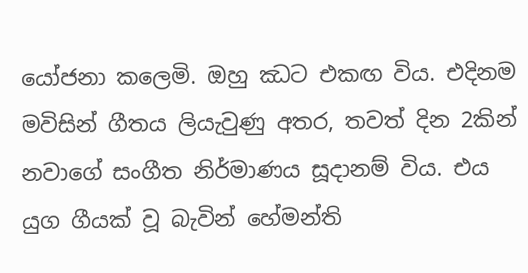යෝජනා කලෙමි. ඔහු ඣට එකඟ විය. එදිනම මවිසින් ගීතය ලියැවුණු අතර, තවත් දින 2කින් නවාගේ සංගීත නිර්මාණය සූදානම් විය. එය යුග ගීයක් වූ බැවින් හේමන්ති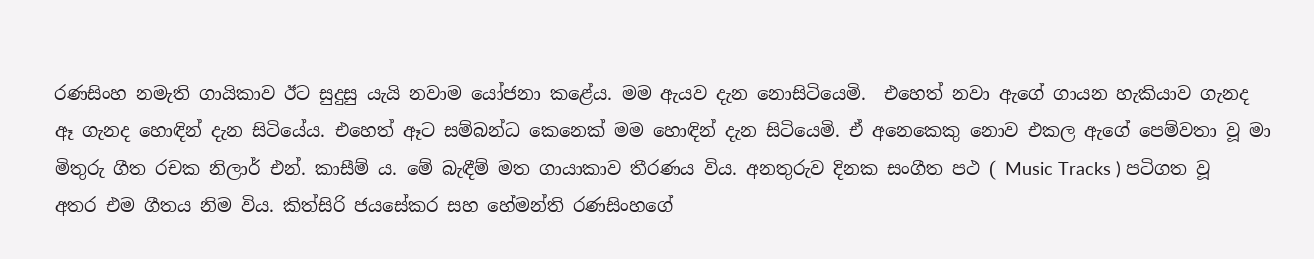රණසිංහ නමැති ගායිකාව ඊට සුදුසු යැයි නවාම යෝජනා කළේය. මම ඇයව දැන නොසිටියෙමි.  එහෙත් නවා ඇගේ ගායන හැකියාව ගැනද ඈ ගැනද හොඳින් දැන සිටියේය. එහෙත් ඈට සම්බන්ධ කෙනෙක් මම හොඳින් දැන සිටියෙමි. ඒ අනෙකෙකු නොව එකල ඇගේ පෙම්වතා වූ මා මිතුරු ගීත රචක නිලාර් එන්. කාසීම් ය. මේ බැඳීම් මත ගායාකාව තීරණය විය. අනතුරුව දිනක සංගීත පථ ( Music Tracks ) පටිගත වූ අතර එම ගීතය නිම විය. කිත්සිරි ජයසේකර සහ හේමන්ති රණසිංහගේ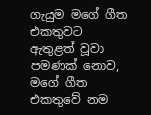ගැයුම මගේ ගීත එකතුවට ඇතුළත් වූවා පමණක් නොව, මගේ ගීත එකතුවේ නම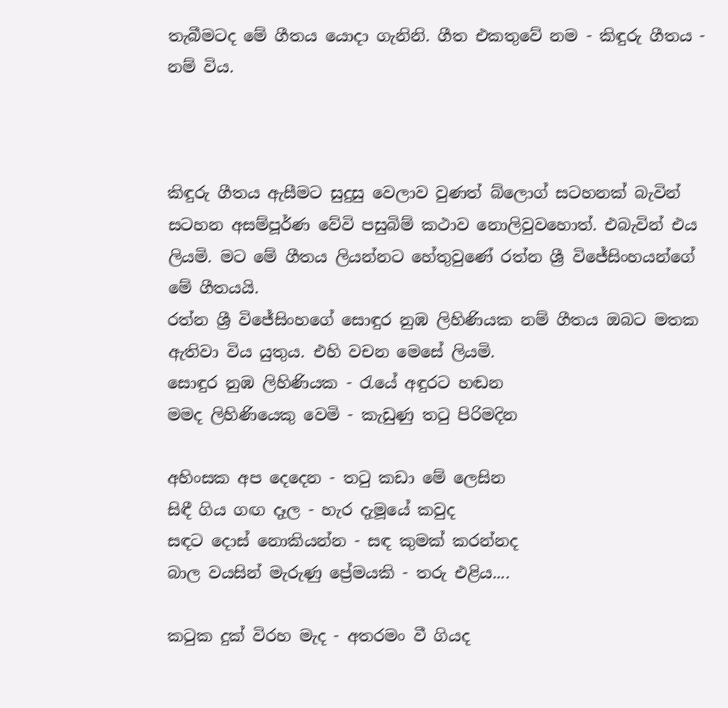තැබීමටද මේ ගීතය යොදා ගැනිනි. ගීත එකතුවේ නම - කිඳුරු ගීතය - නම් විය.



කිඳුරු ගීතය ඇසීමට සුදුසු වෙලාව වුණත් බ්ලොග් සටහනක් බැවින් සටහන අසම්පූර්ණ වේවි පසුබිම් කථාව නොලිවුවහොත්. එබැවින් එය ලියමි. මට මේ ගීතය ලියන්නට හේතුවුණේ රත්න ශ්‍රී විජේසිංහයන්ගේ මේ ගීතයයි.
රත්න ශ්‍රී විජේසිංහගේ සොඳුර නුඹ ලිහිණියක නම් ගීතය ඔබට මතක ඇතිවා විය යුතුය. එහි වචන මෙසේ ලියමි.
සොඳුර නුඹ ලිහිණියක - රැයේ අඳුරට හඬන
මමද ලිහිණියෙකු වෙමි - කැඩුණු තටු පිරිමදින

අහිංසක අප දෙදෙන - තටු කඩා මේ ලෙසින
සිඳී ගිය ගඟ දෑල - හැර දැමූයේ කවුද
සඳට දොස් නොකියන්න - සඳ කුමක් කරන්නද
බාල වයසින් මැරුණු ප්‍රේමයකි - තරු එළිය....

කටුක දුක් විරහ මැද - අතරමං වී ගියද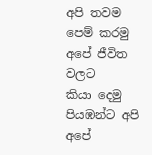අපි තවම පෙම් කරමු අපේ ජීවිත වලට
කියා දෙමු පියඹන්ට අපි අපේ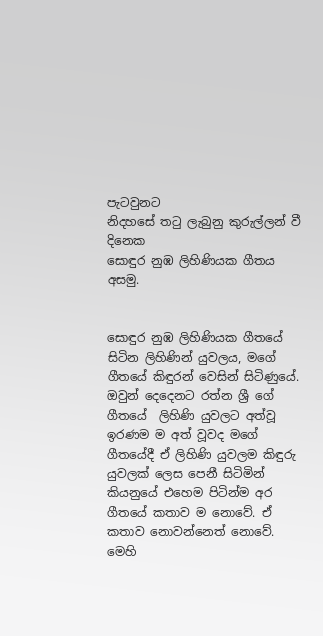පැටවුනට
නිදහසේ තටු ලැබුනු කුරුල්ලන් වී දිනෙක
සොඳුර නුඹ ලිහිණියක ගීතය අසමු.


සොඳුර නුඹ ලිහිණියක ගීතයේ සිටින ලිහිණින් යුවලය, මගේ ගීතයේ කිඳුරන් වෙසින් සිටිණුයේ. ඔවුන් දෙදෙනට රත්න ශ්‍රී ගේ ගීතයේ  ලිහිණි යුවලට අත්වූ ඉරණම ම අත් වූවද මගේ ගීතයේදී ඒ ලිහිණි යුවලම කිඳුරු යුවලක් ලෙස පෙනී සිටිමින් කියනුයේ එහෙම පිටින්ම අර ගීතයේ කතාව ම නොවේ. ඒ කතාව නොවන්නෙත් නොවේ.
මෙහි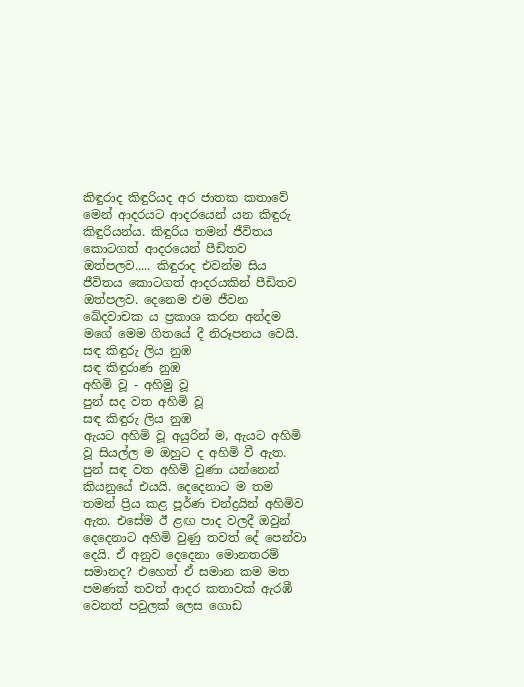කිඳුරාද කිඳුරියද අර ජාතක කතාවේ මෙන් ආදරයට ආදරයෙන් යන කිඳුරු කිඳුරියන්ය. කිඳුරිය තමන් ජීවිතය කොටගත් ආදරයෙන් පීඩිතව ඔත්පලව..... කිඳුරාද එවන්ම සිය ජීවිතය කොටගත් ආදරයකින් පීඩිතව ඔත්පලව. දෙනෙම එම ජීවන ඛේදවාචක ය ප්‍රකාශ කරන අන්දම මගේ මෙම ගිතයේ දී නිරූපනය වෙයි.
සඳ කිඳුරු ලිය නුඹ
සඳ කිඳුරාණ නුඹ
අහිමි වූ - අහිමු වූ
පුන් සද වත අහිමි වූ
සඳ කිඳුරු ලිය නුඹ
ඇයට අහිමි වූ අයුරින් ම, ඇයට අහිමි වූ සියල්ල ම ඔහුට ද අහිමි වී ඇත. පුන් සඳ වත අහිමි වුණා යන්නෙන් කියනුයේ එයයි. දෙදෙනාට ම තම තමන් ප්‍රිය කළ පූර්ණ චන්ද්‍රයින් අහිමිව ඇත. එසේම ඊ ළඟ පාද වලදී ඔවුන් දෙදෙනාට අහිමි වුණු තවත් දේ පෙන්වා දෙයි. ඒ අනුව දෙදෙනා මොනතරම් සමානද? එහෙත් ඒ සමාන කම මත පමණක් තවත් ආදර කතාවක් ඇරඹී වෙනත් පවුලක් ලෙස ගොඩ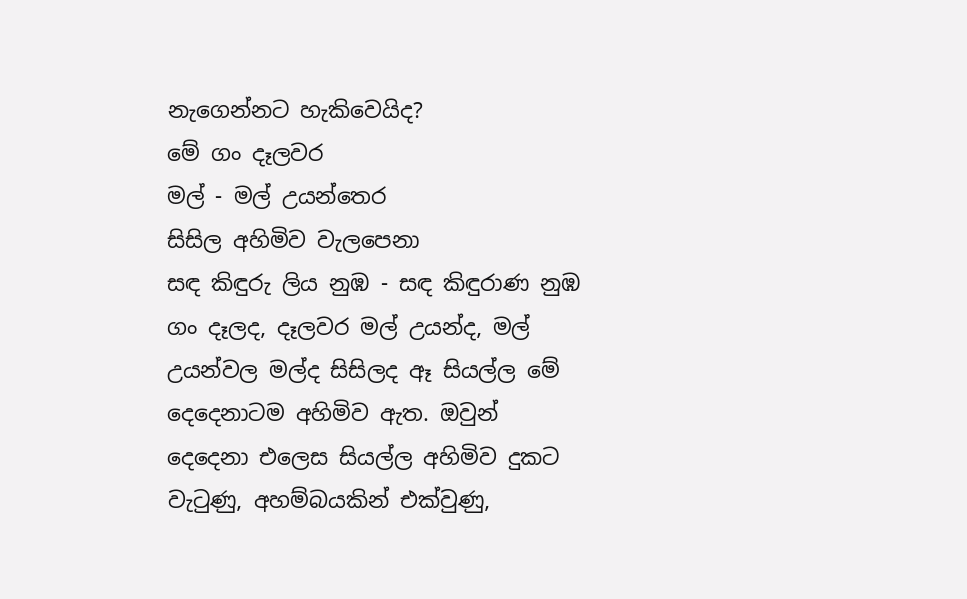නැගෙන්නට හැකිවෙයිද?
මේ ගං දෑලවර
මල් - මල් උයන්තෙර
සිසිල අහිමිව වැලපෙනා
සඳ කිඳුරු ලිය නුඹ - සඳ කිඳුරාණ නුඹ
ගං දෑලද, දෑලවර මල් උයන්ද, මල් උයන්වල මල්ද සිසිලද ඈ සියල්ල මේ දෙදෙනාටම අහිමිව ඇත. ඔවුන් දෙදෙනා එලෙස සියල්ල අහිමිව දුකට වැටුණු, අහම්බයකින් එක්වුණු,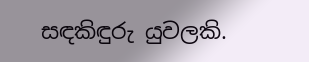සඳකිඳුරු යුවලකි.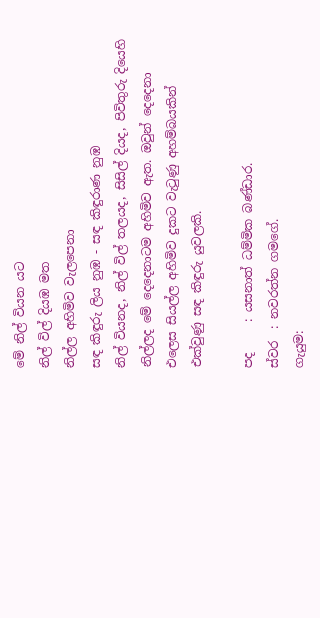මේ නිල් වියන යට
නිල් විල් දියඹ මත
නිල්ල අහිමිව වැලපෙනා
සඳ කිඳුරු ලිය නුඹ - සඳ කිඳුරාණ නුඹ
නිල් වියනද, නිල් විල් තලයද, සිසිල් දියද, පිවිතුරු දියෙහි නිල්ලද මේ දෙදෙනාටම අහිමිව ඇත. ඔවුන් දෙදෙනා එලෙස සියල්ල අහිමිව දුකට වැටුණු අහම්බයකින් එක්වුණු සඳ කිඳුරු යුවලකි.

පද     : යසනාත් ධම්මික බණ්ඩාර.
ස්වර  : නවරත්න ගමගේ.
ගැයුම: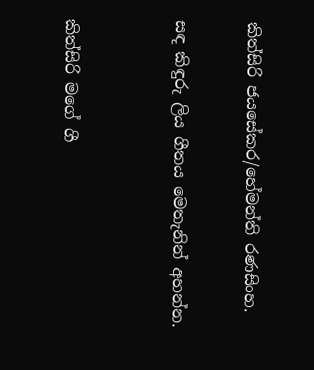කිත්සිරි ජයසේකර/හේමන්ති රණසිංහ.

සඳ කිඳුරු ලිය ගීතය මෙතැනින් අහන්න.


කිත්සිරි මගේ ගී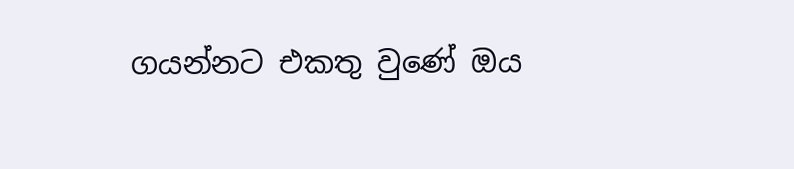ගයන්නට එකතු වුණේ ඔය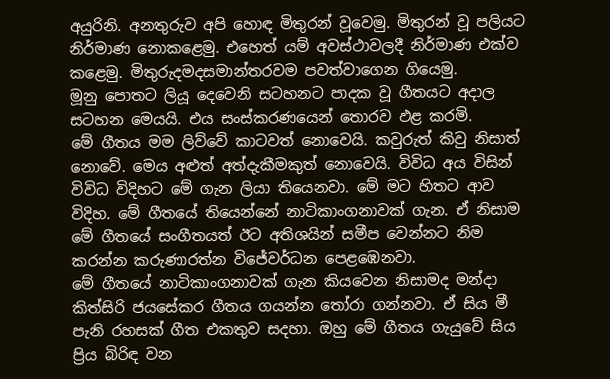අයුරිනි. අනතුරුව අපි හොඳ මිතුරන් වූවෙමු. මිතුරන් වූ පලියට නිර්මාණ නොකළෙමු. එහෙත් යම් අවස්ථාවලදී නිර්මාණ එක්ව කළෙමු. මිතුරුදමදසමාන්තරවම පවත්වාගෙන ගියෙමු.
මූනු පොතට ලියූ දෙවෙනි සටහනට පාදක වූ ගීතයට අදාල සටහන මෙයයි. එය සංස්කරණයෙන් තොරව ඵළ කරමි.
මේ ගීතය මම ලිව්වේ කාටවත් නොවෙයි. කවුරුත් කිවු නිසාත් නොවේ. මෙය අළුත් අත්දැකීමකුත් නොවෙයි. විවිධ අය විසින් විවිධ විදිහට මේ ගැන ලියා තියෙනවා. මේ මට හිතට ආව විදිහ. මේ ගීතයේ තියෙන්නේ නාටිකාංගනාවක් ගැන. ඒ නිසාම මේ ගීතයේ සංගීතයත් ඊට අතිශයින් සමීප වෙන්නට නිම කරන්න කරුණාරත්න විජේවර්ධන පෙළඹෙනවා.
මේ ගීතයේ නාටිකාංගනාවක් ගැන කියවෙන නිසාමද මන්දා කිත්සිරි ජයසේකර ගීතය ගයන්න තෝරා ගන්නවා. ඒ සිය මී පැනි රහසක් ගීත එකතුව සදහා. ඔහු මේ ගීතය ගැයුවේ සිය ප්‍රිය බිරිඳ වන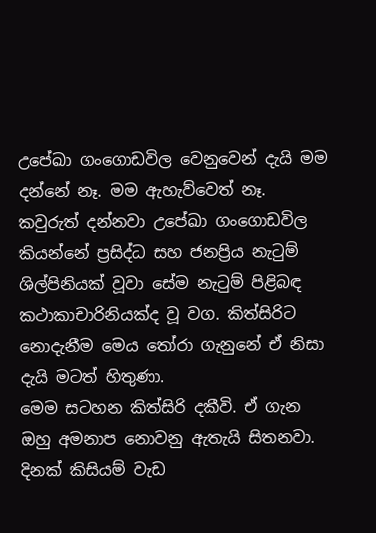උපේඛා ගංගොඩවිල වෙනුවෙන් දැයි මම දන්නේ නෑ. මම ඇහැව්වෙත් නෑ. කවුරුත් දන්නවා උපේඛා ගංගොඩවිල කියන්නේ ප්‍රසිද්ධ සහ ජනප්‍රිය නැටුම් ශිල්පිනියක් වූවා සේම නැටුම් පිළිබඳ කථාකාචාරිනියක්ද වූ වග. කිත්සිරිට නොදැනීම මෙය තෝරා ගැනුනේ ඒ නිසා දැයි මටත් හිතුණා.
මෙම සටහන කිත්සිරි දකීවි. ඒ ගැන ඔහු අමනාප නොවනු ඇතැයි සිතනවා.
දිනක් කිසියම් වැඩ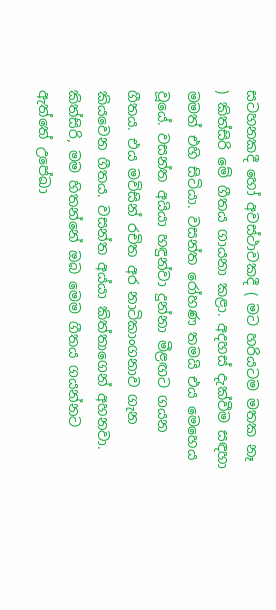සටහනකදී හෝ අවස්ථාවකදී ( මට හරියටම මතක නෑ ) කිත්සිරි මේ ගීතය ගායනා කළා. අදහස් දැක්වීම සඳහා මමත් එහි සිටියා. වසන්ත රෝහණ තමයි එය මෙහෙය වූයේ. වසන්ත අයියා හඳුන්වා දුන්නා මීළඟට ගයන ගීතය. එය මවිසින් රචිත අර නාටිකාංගනාව ගැන කියවෙන ගීතය. වසන්ත අය්යා කිත්තාගෙන් අහනවා.
කිත්සිරි, මම හිතන්නේ ඔබ මෙම ගීතය ගයන්නට ඇත්තේ උපේඛා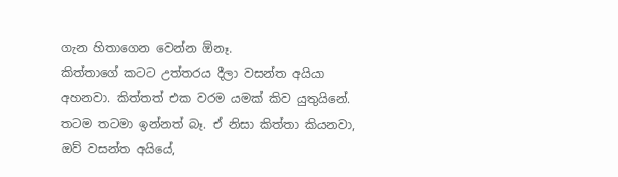ගැන හිතාගෙන වෙන්න ඕනෑ.
කිත්තාගේ කටට උත්තරය දීලා වසන්ත අයියා අහනවා. කිත්තත් එක වරම යමක් කිව යුතුයිනේ. තටම තටමා ඉන්නත් බෑ. ඒ නිසා කිත්තා කියනවා,
ඔව් වසන්ත අයියේ,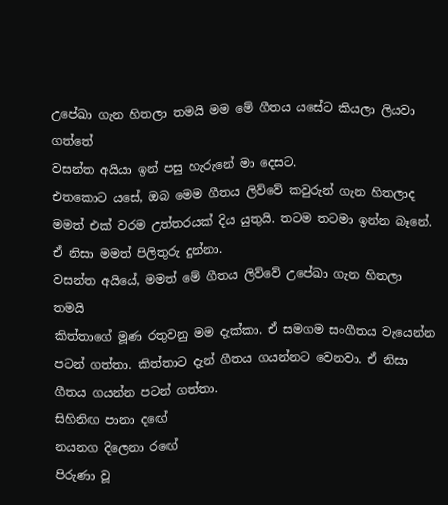උපේඛා ගැන හිතලා තමයි මම මේ ගීතය යසේට කියලා ලියවා ගත්තේ
වසන්ත අයියා ඉන් පසු හැරුනේ මා දෙසට.
එතකොට යසේ, ඔබ මෙම ගීතය ලිව්වේ කවුරුන් ගැන හිතලාද
මමත් එක් වරම උත්තරයක් දිය යුතුයි. තටම තටමා ඉන්න බෑනේ. ඒ නිසා මමත් පිලිතුරු දුන්නා.
වසන්ත අයියේ, මමත් මේ ගීතය ලිව්වේ උපේඛා ගැන හිතලා තමයි
කිත්තාගේ මූණ රතුවනු මම දැක්කා. ඒ සමගම සංගීතය වැයෙන්න පටන් ගත්තා. කිත්තාට දැන් ගීතය ගයන්නට වෙනවා. ඒ නිසා ගීතය ගයන්න පටන් ගත්තා.
සිහිනිඟ පානා දඟේ
නයනග දිලෙනා රඟේ
පිරුණා වූ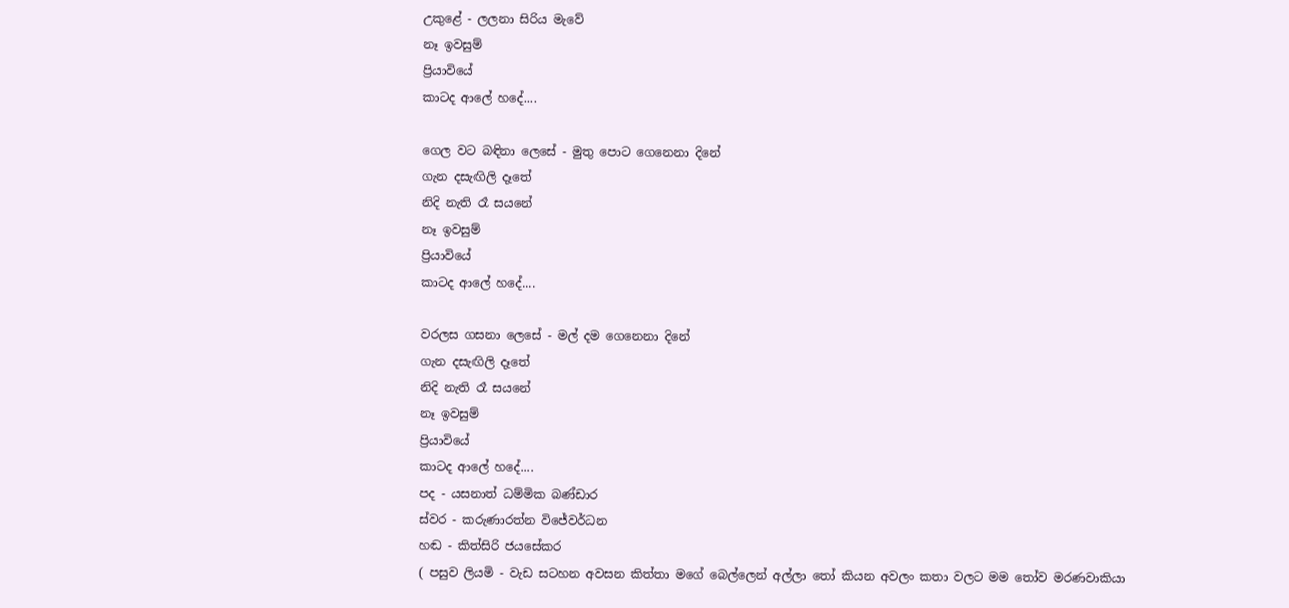උකුළේ - ලලනා සිරිය මැවේ
නෑ ඉවසුම්
ප්‍රියාවියේ
කාටද ආලේ හදේ....

ගෙල වට බඳිනා ලෙසේ - මුතු පොට ගෙනෙනා දිනේ
ගැන දසැඟිලි දෑතේ
නිදි නැති රෑ සයනේ
නෑ ඉවසුම්
ප්‍රියාවියේ
කාටද ආලේ හදේ....

වරලස ගසනා ලෙසේ - මල් දම ගෙනෙනා දිනේ
ගැන දසැඟිලි දෑතේ
නිදි නැති රෑ සයනේ
නෑ ඉවසුම්
ප්‍රියාවියේ
කාටද ආලේ හදේ....
පද - යසනාත් ධම්මික බණ්ඩාර
ස්වර - කරුණාරත්න විජේවර්ධන
හඬ - කිත්සිරි ජයසේකර
( පසුව ලියමි - වැඩ සටහන අවසන කිත්තා මගේ බෙල්ලෙන් අල්ලා තෝ කියන අවලං කතා වලට මම තෝව මරණවාකියා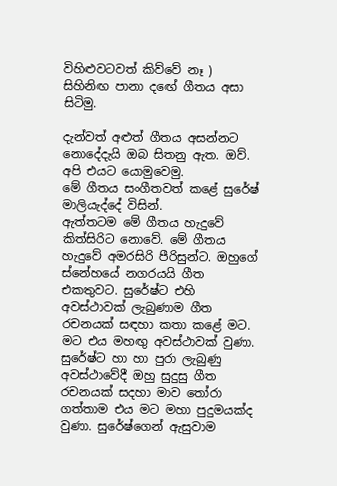විහිළුවටවත් කිව්වේ නෑ )
සිහිනිඟ පානා දඟේ ගීතය අසා සිටිමු.

දැන්වත් අළුත් ගීතය අසන්නට නොදේදැයි ඔබ සිතනු ඇත. ඔව්. අපි එයට යොමුවෙමු.
මේ ගීතය සංගීතවත් කළේ සුරේෂ් මාලියැද්දේ විසින්.
ඇත්තටම මේ ගීතය හැදුවේ කිත්සිරිට නොවේ. මේ ගීතය හැදුවේ අමරසිරි පීරිසුන්ට. ඔහුගේ ස්නේහයේ නගරයයි ගීත එකතුවට. සුරේෂ්ට එහි අවස්ථාවක් ලැබුණාම ගීත රචනයක් සඳහා කතා කළේ මට. මට එය මහඟු අවස්ථාවක් වුණා. සුරේෂ්ට හා හා පුරා ලැබුණු අවස්ථාවේදී ඔහු සුදුසු ගීත රචනයක් සදහා මාව තෝරා ගත්තාම එය මට මහා පුදුමයක්ද වුණා. සුරේෂ්ගෙන් ඇසුවාම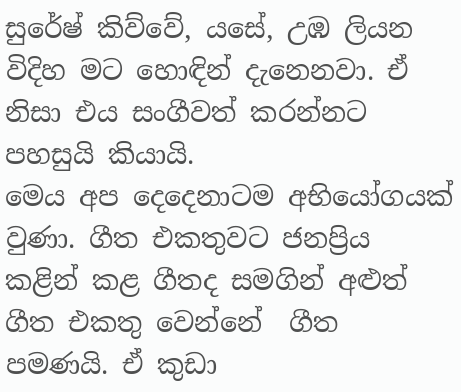සුරේෂ් කිව්වේ, යසේ, උඹ ලියන විදිහ මට හොඳින් දැනෙනවා. ඒ නිසා එය සංගීවත් කරන්නට පහසුයි කියායි.
මෙය අප දෙදෙනාටම අභියෝගයක් වුණා. ගීත එකතුවට ජනප්‍රිය කළින් කළ ගීතද සමගින් අළුත් ගීත එකතු වෙන්නේ  ගීත  පමණයි. ඒ කුඩා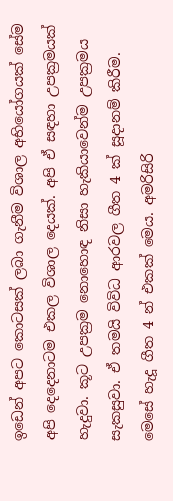ඉඩෙන් අපට කොටසක් ලබා ගැනීම විශාල අභියෝගයක් සේම අපි දෙදෙනාටම එකල විශාල දෙයක්. අපි ඒ සඳහා උපක්‍රමයක් හැදුවා. කූට උපක්‍රම නොහොඳ නිසා හැකියාවෙන්ම උපක්‍රමය සැකසුවා. ඒ තමයි විවිධ ආරවල ගීත 4 ක් සූදානම් කිරීම.
මෙසේ හැදූ ගීත 4 න් එකක් මෙය. අමරිසිරි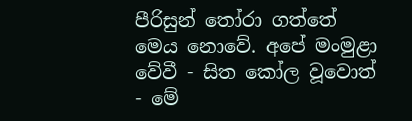පීරිසුන් තෝරා ගත්තේ මෙය නොවේ. අපේ මංමුළා වේවී - සිත කෝල වූවොත් - මේ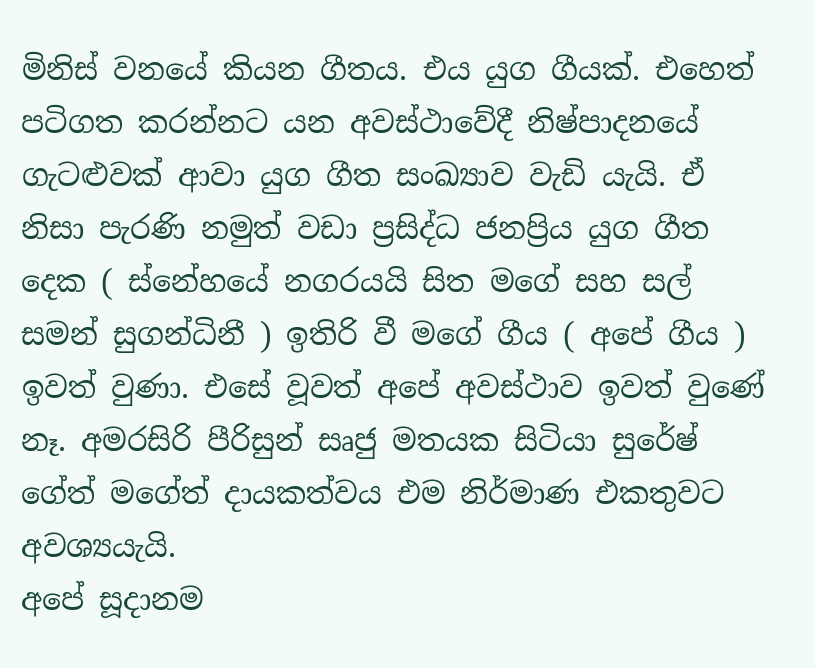මිනිස් වනයේ කියන ගීතය. එය යුග ගීයක්. එහෙත් පටිගත කරන්නට යන අවස්ථාවේදී නිෂ්පාදනයේ ගැටළුවක් ආවා යුග ගීත සංඛ්‍යාව වැඩි යැයි. ඒ නිසා පැරණි නමුත් වඩා ප්‍රසිද්ධ ජනප්‍රිය යුග ගීත දෙක ( ස්නේහයේ නගරයයි සිත මගේ සහ සල් සමන් සුගන්ධිනී ) ඉතිරි වී මගේ ගීය ( අපේ ගීය ) ඉවත් වුණා. එසේ වූවත් අපේ අවස්ථාව ඉවත් වුණේ නෑ. අමරසිරි පීරිසුන් සෘජු මතයක සිටියා සුරේෂ් ගේත් මගේත් දායකත්වය එම නිර්මාණ එකතුවට අවශ්‍යයැයි.
අපේ සූදානම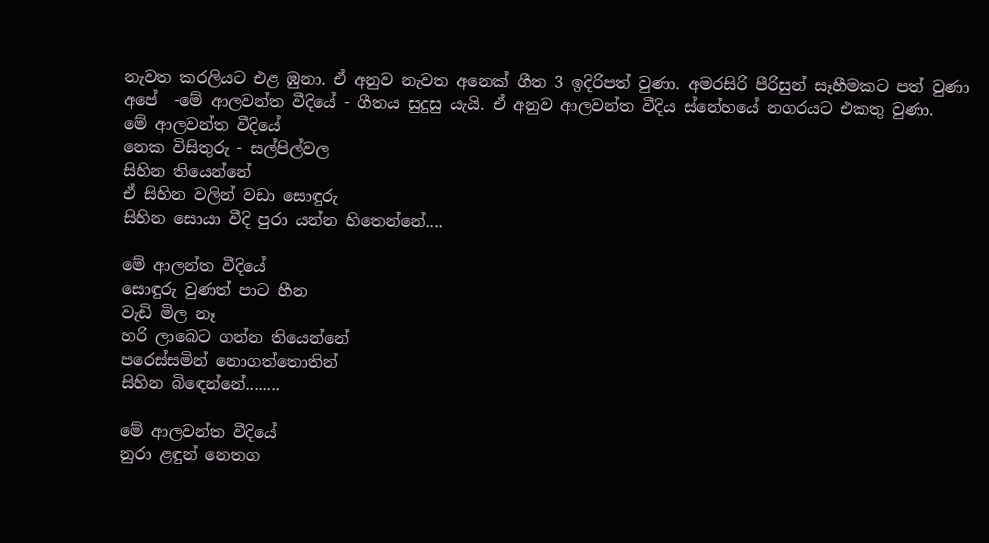නැවත කරලියට එළ ඹුනා. ඒ අනුව නැවත අනෙක් ගීත 3 ඉදිරිපත් වුණා. අමරසිරි පීරිසුන් සෑහීමකට පත් වුණා අපේ  -මේ ආලවන්ත වීදියේ - ගීතය සුදුසු යැයි. ඒ අනුව ආලවන්ත වීදිය ස්නේහයේ නගරයට එකතු වුණා.
මේ ආලවන්ත වීදියේ
නෙක විසිතුරු - සල්පිල්වල
සිහින තියෙන්නේ
ඒ සිහින වලින් වඩා සොඳුරු
සිහින සොයා වීදි පුරා යන්න හිතෙන්නේ....

මේ ආලන්ත වීදියේ
සොඳුරු වුණත් පාට හීන
වැඩි මිල නෑ
හරි ලාබෙට ගන්න තියෙන්නේ
පරෙස්සමින් නොගත්තොතින්
සිහින බිඳෙන්නේ........

මේ ආලවන්ත වීදියේ
නුරා ළඳුන් නෙතග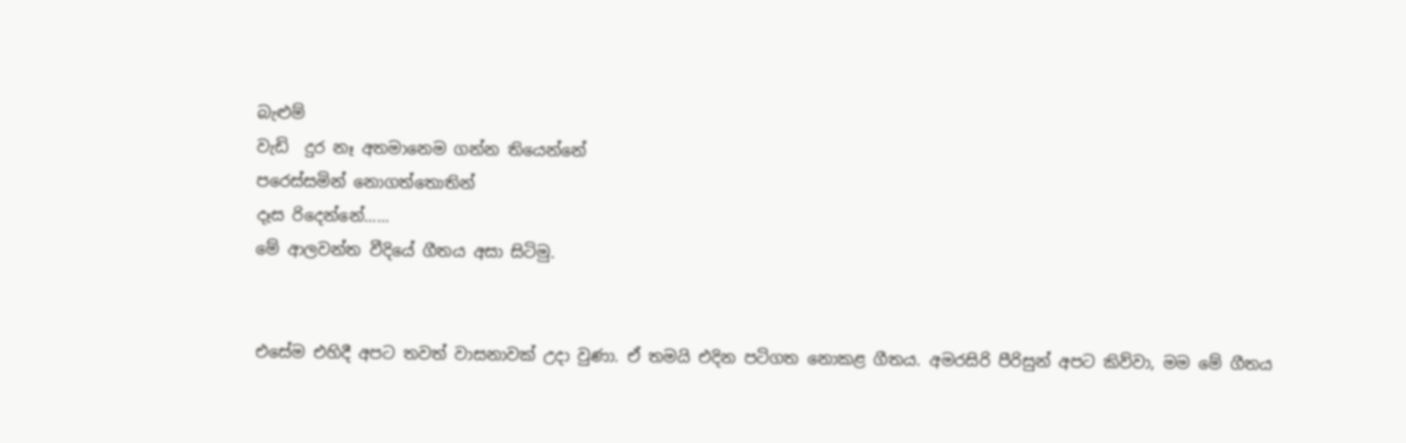බැළුම්
වැඩි  දුර නෑ අතමානෙම ගන්න තියෙන්නේ
පරෙස්සමින් නොගත්තොතින්
දෑස රිදෙන්නේ......
මේ ආලවන්ත වීදියේ ගීතය අසා සිටිමු.


එසේම එහිදී අපට තවත් වාසනාවක් උදා වුණා. ඒ තමයි එදින පටිගත නොකළ ගීතය. අමරසිරි පීරිසුන් අපට කිව්වා, මම මේ ගීතය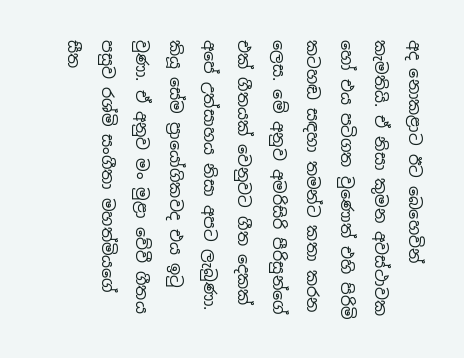අද නොකළාට ඊට බෙහෙවින් කැමතියි. ඒ නිසා කුමන අවස්ථාවක හෝ එය පටිගත වුණොත් එහි පිරිමි කටහඬ සඳහා තමන්ට කතා කරන ලෙස. මේ අනුව අමරිසිරි පීරිසුන්ගේ එක් ගීතයක් වෙනුවට ගීත දෙකක් අපේ උත්සාහය නිසා අපට ලැබුණා. කියූ සේම ප්‍රායෝගිකවද එය ඉටු වුණා. ඒ අනුව මං මුළා වේවී ගීතය පසුව රශ්මි සංගීතා මහත්මියගේ සීත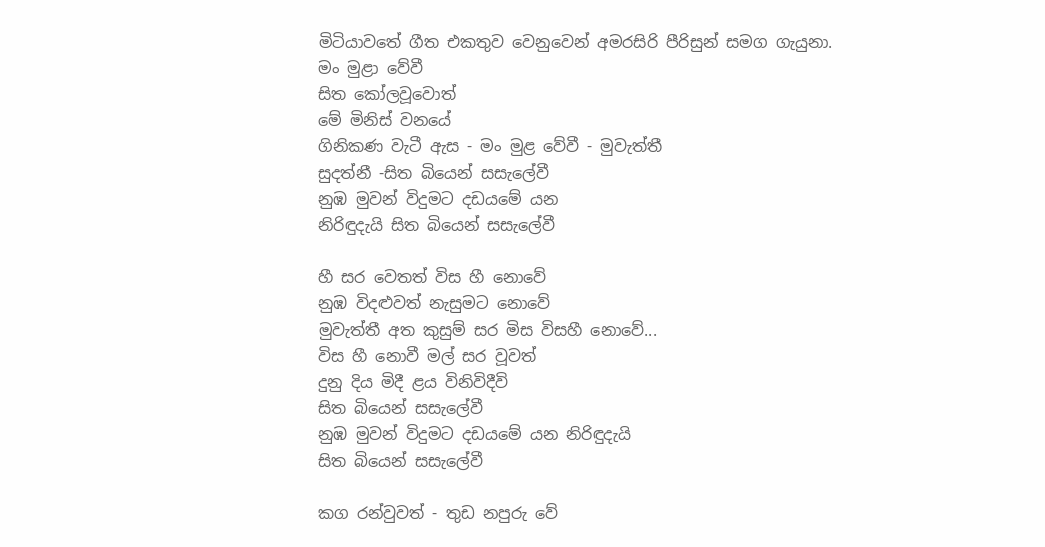මිටියාවතේ ගීත එකතුව වෙනුවෙන් අමරසිරි පීරිසුන් සමග ගැයුනා.
මං මුළා වේවී
සිත කෝලවූවොත්
මේ මිනිස් වනයේ
ගිනිකණ වැටී ඇස - මං මුළ වේවී - මුවැත්තී
සුදත්නී -සිත බියෙන් සසැලේවී
නුඹ මුවන් විදුමට දඩයමේ යන
නිරිඳුදැයි සිත බියෙන් සසැලේවී

හී සර වෙතත් විස හී නොවේ
නුඹ විදළුවත් නැසුමට නොවේ
මුවැත්තී අත කුසුම් සර මිස විසහී නොවේ...
විස හී නොවී මල් සර වූවත්
දුනු දිය මිදී ළය විනිවිදීවි
සිත බියෙන් සසැලේවී
නුඹ මුවන් විදුමට දඩයමේ යන නිරිඳුදැයි
සිත බියෙන් සසැලේවී

කග රන්වුවත් - තුඩ නපුරු වේ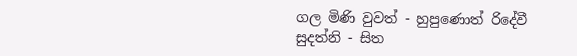ගල මිණි වුවත් - හුපුණොත් රිදේවී
සුදත්නි - සිත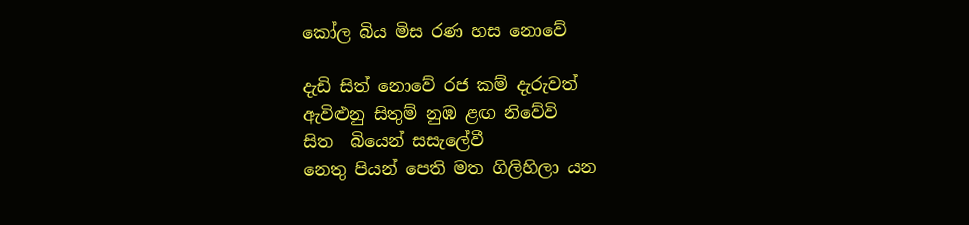කෝල බිය මිස රණ හස නොවේ

දැඩි සිත් නොවේ රජ කම් දැරුවත්
ඇවිළුනු සිතුම් නුඹ ළඟ නිවේවි
සිත  බියෙන් සසැලේවී
නෙතු පියන් පෙති මත ගිලිහිලා යන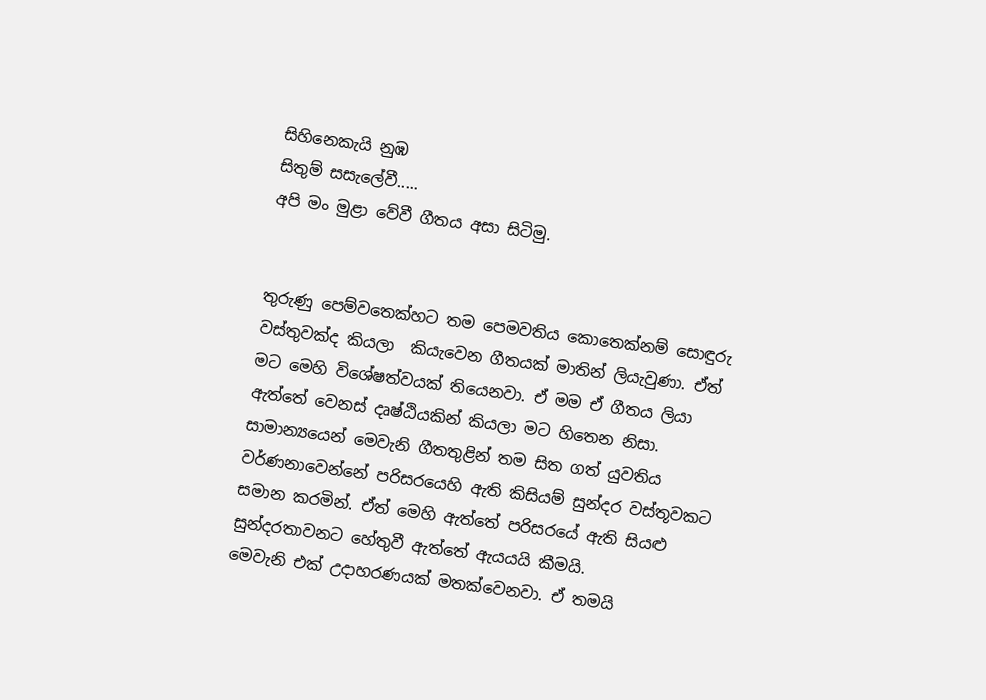සිහිනෙකැයි නුඹ
සිතුම් සසැලේවී.....
අපි මං මුළා වේවී ගීතය අසා සිටිමු.


තුරුණු පෙම්වතෙක්හට තම පෙමවතිය කොතෙක්නම් සොඳුරු වස්තුවක්ද කියලා  කියැවෙන ගීතයක් මාතින් ලියැවුණා. ඒත් මට මෙහි විශේෂත්වයක් තියෙනවා. ඒ මම ඒ ගීතය ලියා ඇත්තේ වෙනස් දෘෂ්ඨියකින් කියලා මට හිතෙන නිසා.
සාමාන්‍යයෙන් මෙවැනි ගීතතුළින් තම සිත ගත් යුවතිය වර්ණනාවෙන්නේ පරිසරයෙහි ඇති කිසියම් සුන්දර වස්තූවකට සමාන කරමින්. ඒත් මෙහි ඇත්තේ පරිසරයේ ඇති සියළු සුන්දරතාවනට හේතුවී ඇත්තේ ඇයයයි කීමයි.
මෙවැනි එක් උදාහරණයක් මතක්වෙනවා. ඒ තමයි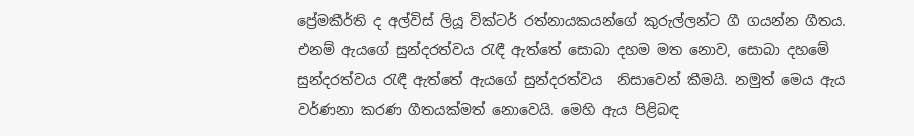ප්‍රේමකීර්ති ද අල්විස් ලියූ වික්ටර් රත්නායකයන්ගේ කුරුල්ලන්ට ගී ගයන්න ගීතය. එනම් ඇයගේ සුන්දරත්වය රැඳී ඇත්තේ සොබා දහම මත නොව, සොබා දහමේ සුන්දරත්වය රැඳී ඇත්තේ ඇයගේ සුන්දරත්වය  නිසාවෙන් කීමයි. නමුත් මෙය ඇය වර්ණනා කරණ ගීතයක්මත් නොවෙයි. මෙහි ඇය පිළිබඳ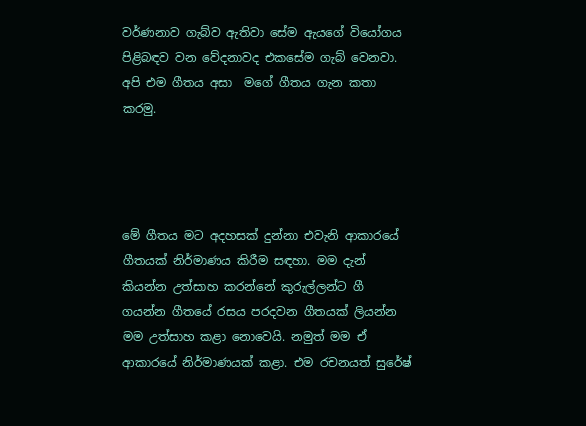වර්ණනාව ගැබ්ව ඇතිවා සේම ඇයගේ වියෝගය පිළිබඳව වන වේදනාවද එකසේම ගැබ් වෙනවා.
අපි එම ගීතය අසා  මගේ ගීතය ගැන කතා කරමු.




මේ ගීතය මට අදහසක් දුන්නා එවැනි ආකාරයේ ගීතයක් නිර්මාණය කිරීම සඳහා. මම දැන් කියන්න උත්සාහ කරන්නේ කුරුල්ලන්ට ගී ගයන්න ගීතයේ රසය පරදවන ගීතයක් ලියන්න මම උත්සාහ කළා නොවෙයි. නමුත් මම ඒ ආකාරයේ නිර්මාණයක් කළා. එම රචනයත් සුරේෂ්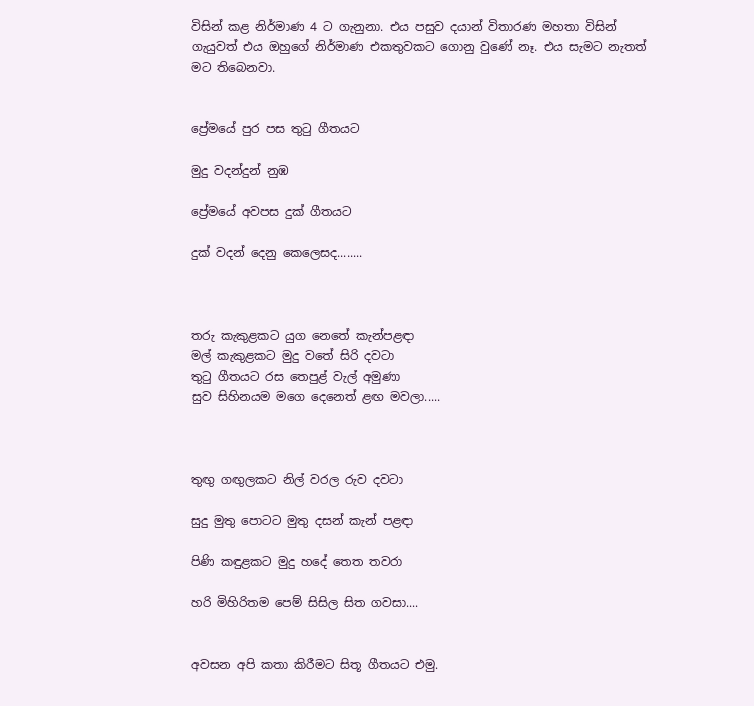විසින් කළ නිර්මාණ 4 ට ගැනුනා. එය පසුව දයාන් විතාරණ මහතා විසින් ගැයුවත් එය ඔහුගේ නිර්මාණ එකතුවකට ගොනු වුණේ නෑ. එය සැමට නැතත් මට තිබෙනවා.


ප්‍රේමයේ පුර පස තුටු ගීතයට

මුදු වදන්දුන් නුඹ

ප්‍රේමයේ අවපස දුක් ගීතයට

දුක් වදන් දෙනු කෙලෙසද........



තරු කැකුළකට යුග නෙතේ කැන්පළඳා
මල් කැකුළකට මුදු වතේ සිරි දවටා
තුටු ගීතයට රස තෙපුළ් වැල් අමුණා
සුව සිහිනයම මගෙ දෙනෙත් ළඟ මවලා.....



තුඟු ගඟුලකට නිල් වරල රුව දවටා

සුදු මුතු පොටට මුතු දසන් කැන් පළඳා

පිණි කඳුළකට මුදු හදේ තෙත තවරා

හරි මිහිරිතම පෙම් සිසිල සිත ගවසා....


අවසන අපි කතා කිරීමට සිතූ ගීතයට එමු.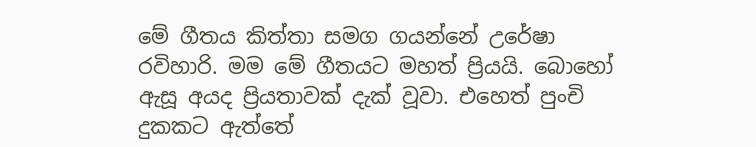මේ ගීතය කිත්තා සමග ගයන්නේ උරේෂා රවිහාරි. මම මේ ගීතයට මහත් ප්‍රියයි. බොහෝ ඇසූ අයද ප්‍රියතාවක් දැක් වූවා. එහෙත් පුංචි දුකකට ඇත්තේ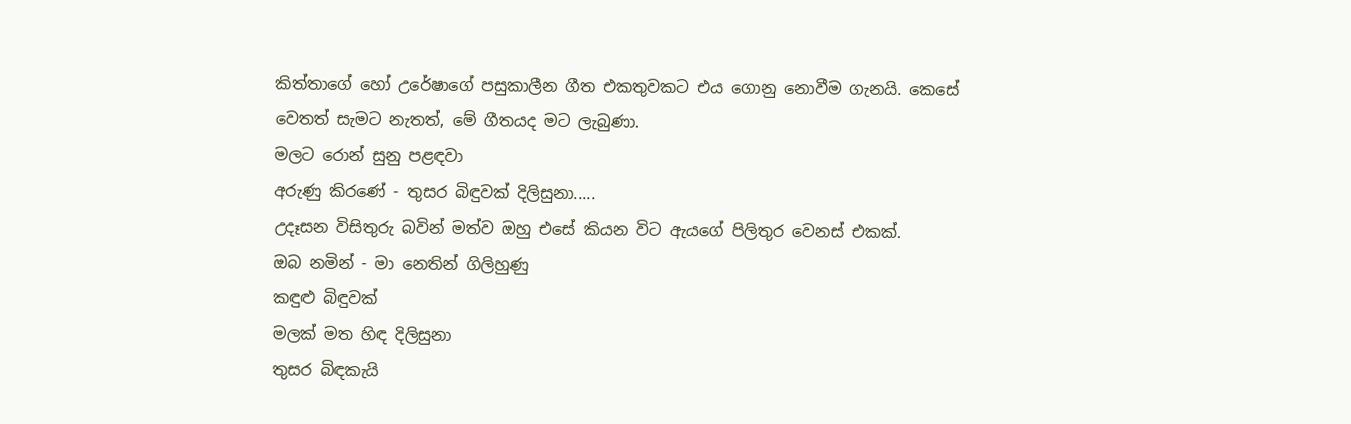කිත්තාගේ හෝ උරේෂාගේ පසුකාලීන ගීත එකතුවකට එය ගොනු නොවීම ගැනයි. කෙසේ වෙතත් සැමට නැතත්, මේ ගීතයද මට ලැබුණා.
මලට රොන් සුනු පළඳවා
අරුණු කිරණේ - තුසර බිඳුවක් දිලිසුනා.....
උදෑසන විසිතුරු බවින් මත්ව ඔහු එසේ කියන විට ඇයගේ පිලිතුර වෙනස් එකක්.
ඔබ නමින් - මා නෙතින් ගිලිහුණු
කඳුළු බිඳුවක්
මලක් මත හිඳ දිලිසුනා
තුසර බිඳකැයි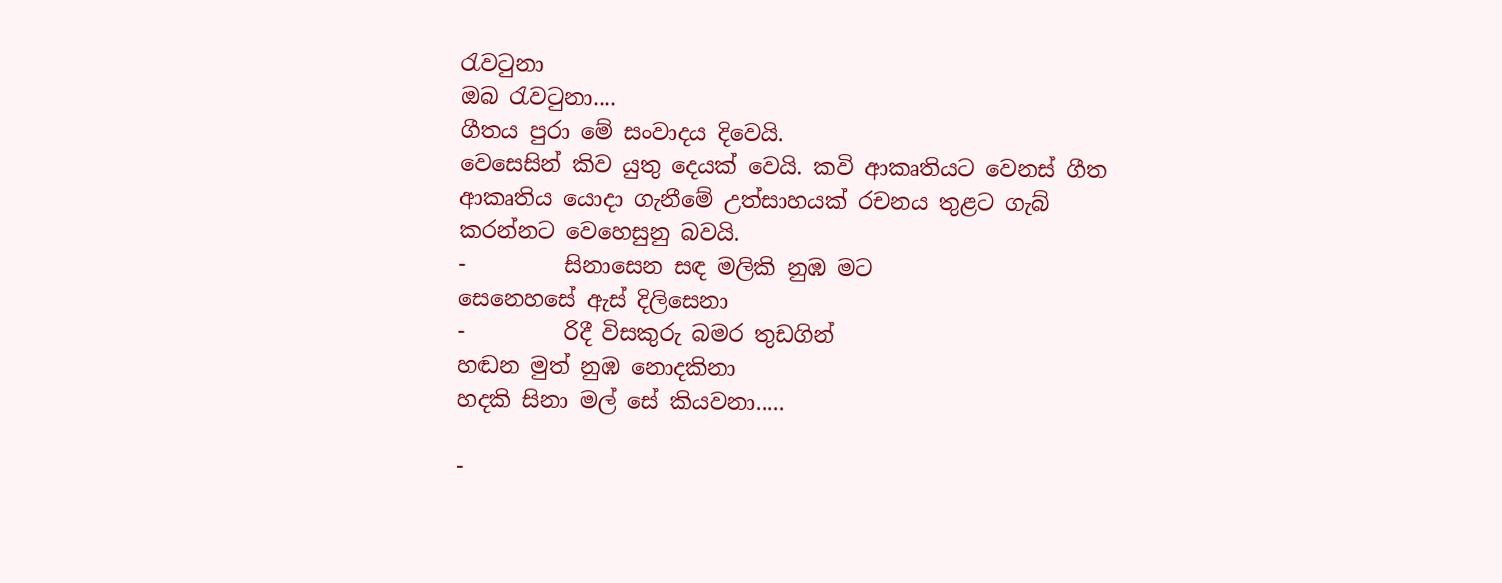රැවටුනා
ඔබ රැවටුනා....
ගීතය පුරා මේ සංවාදය දිවෙයි.
වෙසෙසින් කිව යුතු දෙයක් වෙයි. කවි ආකෘතියට වෙනස් ගීත ආකෘතිය යොදා ගැනීමේ උත්සාහයක් රචනය තුළට ගැබ් කරන්නට වෙහෙසුනු බවයි.
-         සිනාසෙන සඳ මලිකි නුඹ මට
සෙනෙහසේ ඇස් දිලිසෙනා
-         රිදී විසකුරු බමර තුඩගින්
හඬන මුත් නුඹ නොදකිනා
හදකි සිනා මල් සේ කියවනා.....

-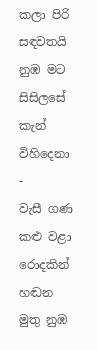කලා පිරි සඳවතයි නුඹ මට
සිසිලසේ කැන් විහිදෙනා
-         වැසී ගණ කළු වළා රොදකින්
හඬන මුතු නුඹ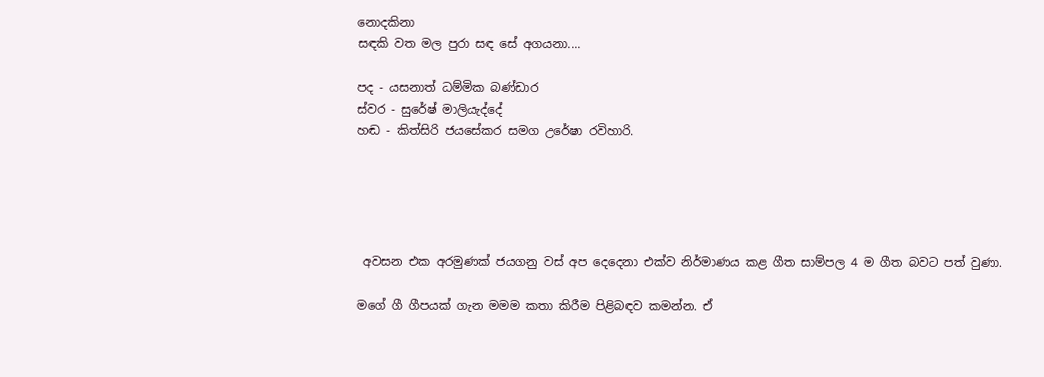නොදකිනා
සඳකි වත මල පුරා සඳ සේ අගයනා....

පද - යසනාත් ධම්මික බණ්ඩාර
ස්වර - සුරේෂ් මාලියැද්දේ
හඬ - කිත්සිරි ජයසේකර සමග උරේෂා රවිහාරි.





 අවසන එක අරමුණක් ජයගනු වස් අප දෙදෙනා එක්ව නිර්මාණය කළ ගීත සාම්පල 4 ම ගීත බවට පත් වුණා.

මගේ ගී ගීපයක් ගැන මමම කතා කිරීම පිළිබඳව කමන්න. ඒ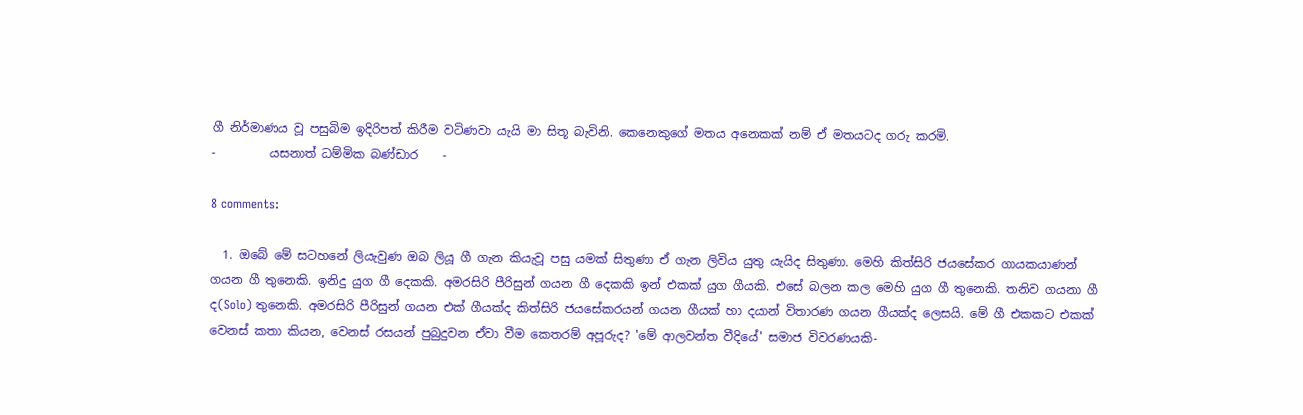ගී නිර්මාණය වූ පසුබිම ඉදිරිපත් කිරීම වටිණවා යැයි මා සිතූ බැවිනි. කෙනෙකුගේ මතය අනෙකක් නම් ඒ මතයටද ගරු කරමි.
-         යසනාත් ධම්මික බණ්ඩාර    -

8 comments:

  1. ඔබේ මේ සටහනේ ලියැවුණ ඔබ ලියූ ගී ගැන කියැවූ පසු යමක් සිතුණා ඒ ගැන ලිවිය යුතු යැයිද සිතුණා. මෙහි කිත්සිරි ජයසේකර ගායකයාණන් ගයන ගී තුනෙකි. ඉනිදු යුග ගී දෙකකි. අමරසිරි පීරිසුන් ගයන ගී දෙකකි ඉන් එකක් යුග ගීයකි. එසේ බලන කල මෙහි යුග ගී තුනෙකි. තනිව ගයනා ගී ද(Solo) තුනෙකි. අමරසිරි පීරිසුන් ගයන එක් ගීයක්ද කිත්සිරි ජයසේකරයන් ගයන ගීයක් හා දයාන් විතාරණ ගයන ගීයක්ද ලෙසයි. මේ ගී එකකට එකක් වෙනස් කතා කියන, වෙනස් රසයන් පුබුදුවන ඒවා වීම කෙතරම් අපූරුද? 'මේ ආලවන්ත වීදියේ' සමාජ විවරණයකි-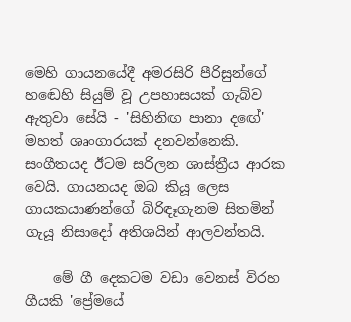මෙහි ගායනයේදී අමරසිරි පීරිසුන්ගේ හඬෙහි සියුම් වූ උපහාසයක් ගැබ්ව ඇතුවා සේයි - 'සිහිනිඟ පානා දඟේ' මහත් ශෘංගාරයක් දනවන්නෙකි. සංගීතයද ඊටම සරිලන ශාස්ත්‍රීය ආරක වෙයි. ගායනයද ඔබ කියූ ලෙස ගායකයාණන්ගේ බිරිඳෑගැනම සිතමින් ගැයූ නිසාදෝ අතිශයින් ආලවන්තයි.

    මේ ගී දෙකටම වඩා වෙනස් විරහ ගීයකි 'ප්‍රේමයේ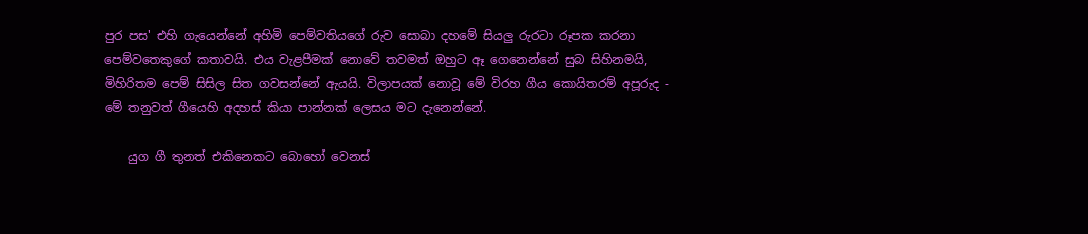පුර පස' එහි ගැයෙන්නේ අහිමි පෙම්වතියගේ රුව සොබා දහමේ සියලු රුරටා රූපක කරනා පෙම්වතෙකුගේ කතාවයි. එය වැළපීමක් නොවේ තවමත් ඔහුට ඈ ගෙනෙන්නේ සුබ සිහිනමයි, මිහිරිතම පෙම් සිසිල සිත ගවසන්නේ ඇයයි. විලාපයක් නොවූ මේ විරහ ගීය කොයිතරම් අපූරුද - මේ තනුවත් ගීයෙහි අදහස් කියා පාන්නක් ලෙසය මට දැනෙන්නේ.

    යුග ගී තුනත් එකිනෙකට බොහෝ වෙනස්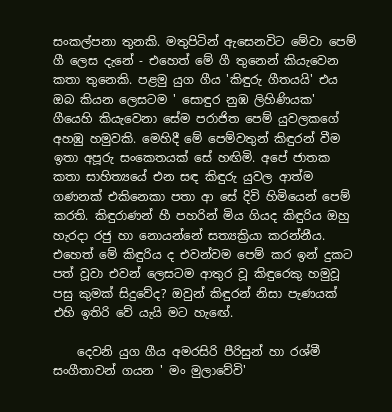සංකල්පනා තුනකි. මතුපිටින් ඇසෙනවිට මේවා පෙම් ගී ලෙස දැනේ - එහෙත් මේ ගී තුනෙන් කියැවෙන කතා තුනෙකි. පළමු යුග ගීය 'කිඳුරු ගීතයයි' එය ඔබ කියන ලෙසටම ' සොඳුර නුඹ ලිහිණියක' ගීයෙහි කියැවෙනා සේම පරාජිත පෙම් යුවලකගේ අහඹු හමුවකි. මෙහිදී මේ පෙම්වතුන් කිඳුරන් වීම ඉතා අපූරු සංකෙතයක් සේ හඟිමි. අපේ ජාතක කතා සාහිත්‍යයේ එන සඳ කිඳුරු යුවල ආත්ම ගණනක් එකිනෙකා පතා ආ සේ දිවි හිමියෙන් පෙම් කරති. කිඳුරාණන් හී පහරින් මිය ගියද කිඳුරිය ඔහු හැරදා රජු හා නොයන්නේ සත්‍යක්‍රියා කරන්නීය. එහෙත් මේ කිඳුරිය ද එවන්වම පෙම් කර ඉන් දුකට පත් වූවා එවන් ලෙසටම ආතුර වූ කිඳුරෙකු හමුවූ පසු කුමක් සිදුවේද? ඔවුන් කිඳුරන් නිසා පැණයක් එහි ඉතිරි වේ යැයි මට හැඟේ.

    දෙවනි යුග ගීය අමරසිරි පීරිසුන් හා රශ්මී සංගීතාවන් ගයන ' මං මුලාවේවි'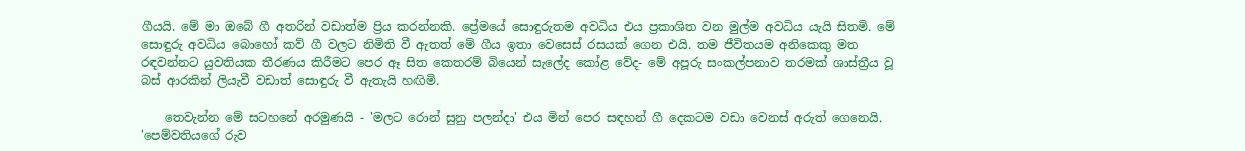ගීයයි. මේ මා ඔබේ ගී අතරින් වඩාත්ම ප්‍රිය කරන්නකි. ප්‍රේමයේ සොඳුරුතම අවධිය එය ප්‍රකාශිත වන මුල්ම අවධිය යැයි සිතමි. මේ සොඳුරු අවධිය බොහෝ කව් ගී වලට නිමිති වී ඇතත් මේ ගීය ඉතා වෙසෙස් රසයක් ගෙන එයි. තම ජීවිතයම අනිකෙකු මත රඳවන්නට යුවතියක තීරණය කිරීමට පෙර ඈ සිත කෙතරම් බියෙන් සැලේද කෝළ වේද- මේ අපූරු සංකල්පනාව තරමක් ශාස්ත්‍රීය වූ බස් ආරකින් ලියැවී වඩාත් සොඳුරු වී ඇතැයි හඟිමි.

    තෙවැන්න මේ සටහනේ අරමුණයි - 'මලට රොන් සුනු පලන්දා' එය මින් පෙර සඳහන් ගී දෙකටම වඩා වෙනස් අරුත් ගෙනෙයි. 'පෙම්වතියගේ රුව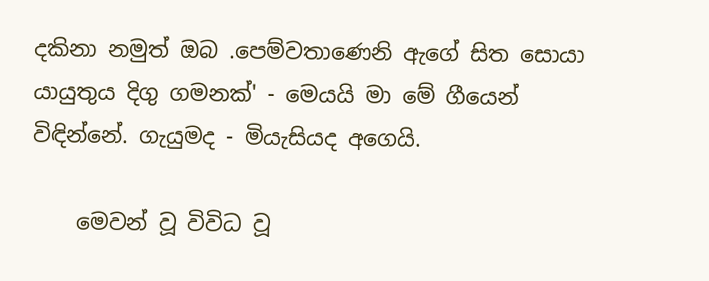දකිනා නමුත් ඔබ .පෙම්වතාණෙනි ඇගේ සිත සොයා යායුතුය දිගු ගමනක්' - මෙයයි මා මේ ගීයෙන් විඳින්නේ. ගැයුමද - මියැසියද අගෙයි.

    මෙවන් වූ විවිධ වූ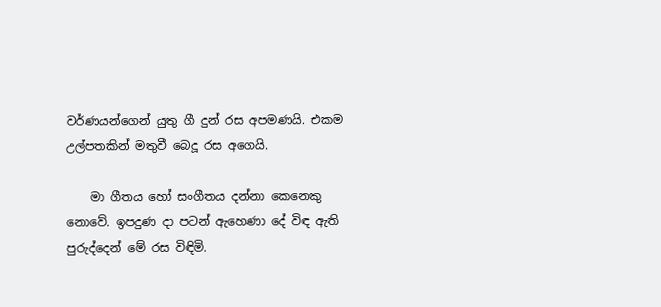වර්ණයන්ගෙන් යුතු ගී දුන් රස අපමණයි. එකම උල්පතකින් මතුවී බෙදූ රස අගෙයි.

    මා ගීතය හෝ සංගීතය දන්නා කෙනෙකු නොවේ. ඉපදුණ දා පටන් ඇහෙණා දේ විඳ ඇති පුරුද්දෙන් මේ රස විඳිමි.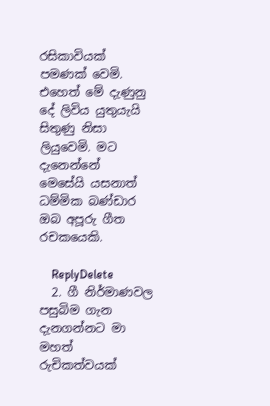රසිකාවියක් පමණක් වෙමි. එහෙත් මේ දැණුනු දේ ලිවිය යුතුයැයි සිතුණු නිසා ලියුවෙමි. මට දැනෙන්නේ මෙසේයි ‍යසනාත් ධම්මික බණ්ඩාර ඔබ අපූරු ගීත රචකයෙකි.

    ReplyDelete
  2. ගී නිර්මාණවල පසුබිම ගැන දැනගන්නට මා මහත් රුචිකත්වයක්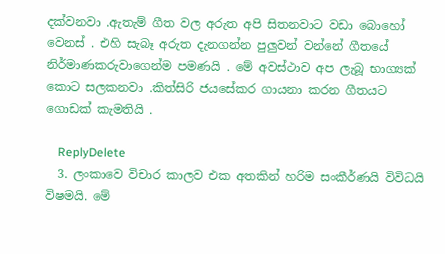දක්වනවා .ඇතැම් ගීත වල අරුත අපි සිතනවාට වඩා බොහෝ වෙනස් . එහි සැබෑ අරුත දැනගන්න පුලුවන් වන්නේ ගීතයේ නිර්මාණකරුවාගෙන්ම පමණයි . මේ අවස්ථාව අප ලැබූ භාග්‍යක් කොට සලකනවා .කිත්සිරි ජයසේකර ගායනා කරන ගීතයට ගොඩක් කැමතියි .

    ReplyDelete
  3. ලංකාවෙ විචාර කාලව එක අතකින් හරිම සංකීර්ණයි විවිධයි විෂමයි. මේ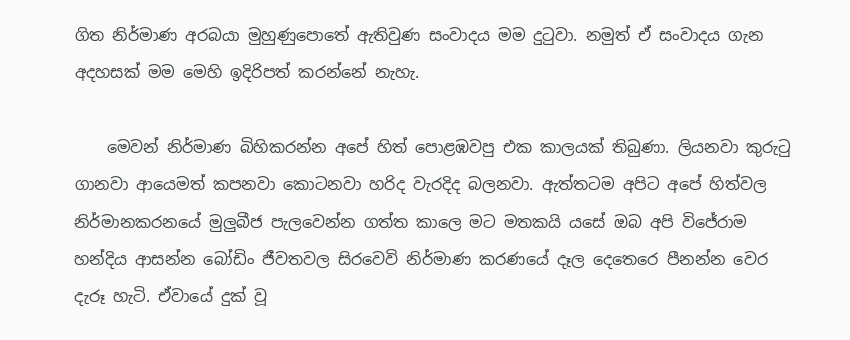ගිත නිර්මාණ අරබයා මුහුණුපොතේ ඇතිවුණ සංවාදය මම දුටුවා. නමුත් ඒ සංවාදය ගැන අදහසක් මම මෙහි ඉදිරිපත් කරන්නේ නැහැ.

    මෙවන් නිර්මාණ බිහිකරන්න අපේ හිත් පොළඹවපු එක කාලයක් තිබුණා. ලියනවා කුරුටු ගානවා ආයෙමත් කපනවා කොටනවා හරිද වැරදිද බලනවා. ඇත්තටම අපිට අපේ හිත්වල නිර්මානකරනයේ මුලුබීජ පැලවෙන්න ගත්ත කාලෙ මට මතකයි යසේ ඔබ අපි විජේරාම හන්දිය ආසන්න බෝඩිං ජීවතවල සිරවෙවි නිර්මාණ කරණයේ දෑල දෙතෙරෙ පීනන්න වෙර දැරූ හැටි. ඒවායේ දුක් වූ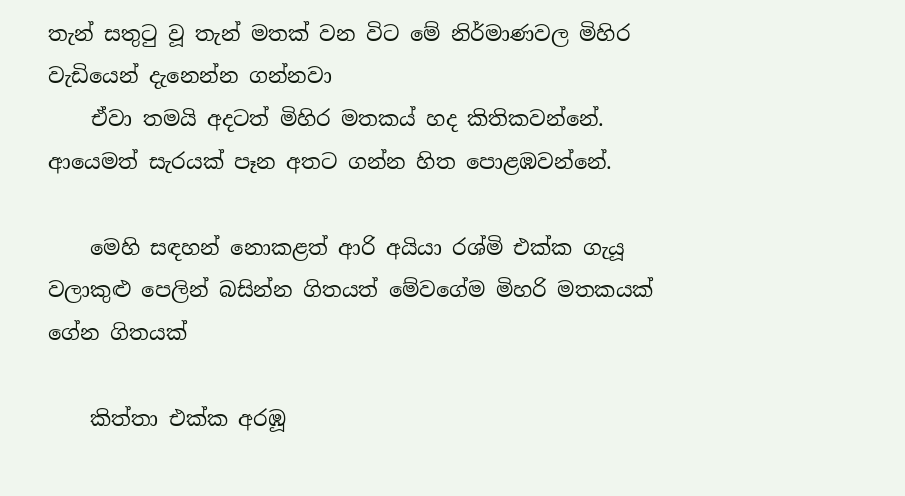තැන් සතුටු වූ තැන් මතක් වන විට මේ නිර්මාණවල මිහිර වැඩියෙන් දැනෙන්න ගන්නවා
    ඒවා තමයි අදටත් මිහිර මතකය් හද කිතිකවන්නේ. ආයෙමත් සැරයක් පෑන අතට ගන්න හිත පොළඹවන්නේ.

    මෙහි සඳහන් නොකළත් ආරි අයියා රශ්මි එක්ක ගැයූ වලාකුළු පෙලින් බසින්න ගිතයත් මේවගේම මිහරි මතකයක් ගේන ගිතයක්

    කිත්තා එක්ක අරඹූ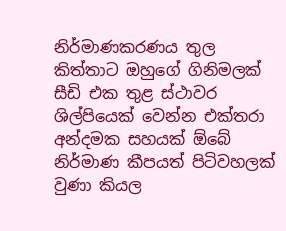නිර්මාණකරණය තුල කිත්තාට ඔහුගේ ගිනිමලක් සීඩි එක තුළ ස්ථාවර ශිල්පියෙක් වෙන්න එක්තරා අන්දමක සහයක් ඕබේ නිර්මාණ කීපයත් පිටිවහලක් වුණා කියල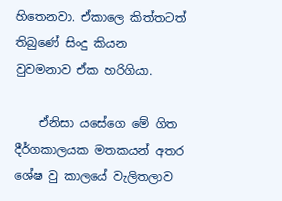හිතෙනවා. ඒකාලෙ කිත්තටත් තිබුණේ සිංදු කියන වුවමනාව ඒක හරිගියා.

    ඒනිසා යසේගෙ මේ ගිත දීර්ගකාලයක මතකයන් අතර ශේෂ වු කාලයේ වැලිතලාව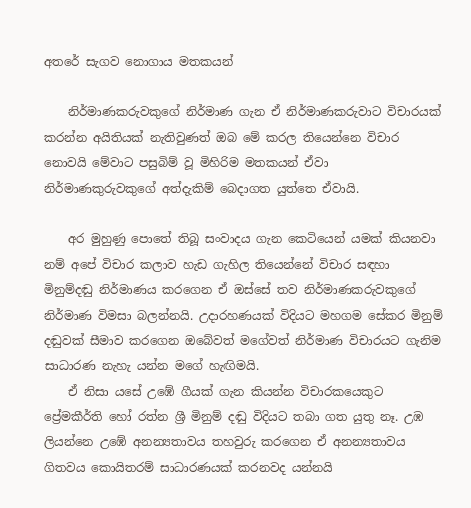අතරේ සැගව නොගාය මතකයන්

    නිර්මාණකරුවකුගේ නිර්මාණ ගැන ඒ නිර්මාණකරුවාට විචාරයක් කරන්න අයිතියක් නැතිවුණත් ඔබ මේ කරල තියෙන්නෙ විචාර නොවයි මේවාට පසුබිම් වූ මිහිරිම මතකයන් ඒවා නිර්මාණකුරුවකුගේ අත්දැකිම් බෙදාගත යුත්තෙ ඒවායි.

    අර මුහුණු පොතේ තිබූ සංවාදය ගැන කෙටියෙන් යමක් කියනවා නම් අපේ විචාර කලාව හැඩ ගැහිල තියෙන්නේ විචාර සඳහා මිනුම්දඬු නිර්මාණය කරගෙන ඒ ඔස්සේ තව නිර්මාණකරුවකුගේ නිර්මාණ විමසා බලන්නයි. උදාරහණයක් විදියට මහගම සේකර මිනුම් දඬුවක් සීමාව කරගෙන ඔබේවත් මගේවත් නිර්මාණ විචාරයට ගැනිම සාධාරණ නැහැ යන්න මගේ හැඟිමයි.
    ඒ නිසා යසේ උඹේ ගීයක් ගැන කියන්න විචාරකයෙකුට ප්‍රේමකීර්ති හෝ රත්න ශ්‍රී මිනුම් දඬු විදියට තබා ගත යුතු නෑ. උඹ ලියන්නෙ උඹේ අනන්‍යතාවය තහවුරු කරගෙන ඒ අනන්‍යතාවය ගිතවය කොයිතරම් සාධාරණයක් කරනවද යන්නයි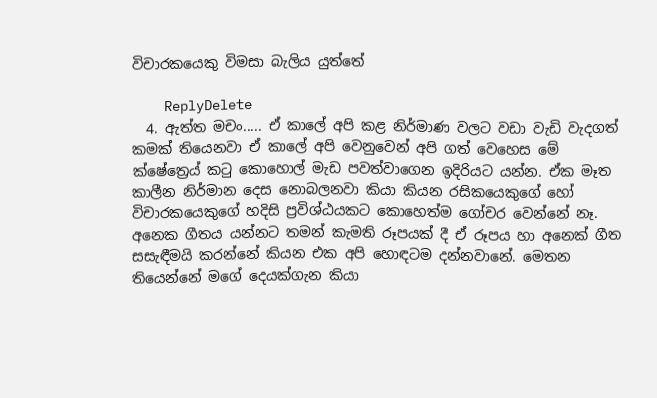විචාරකයෙකු විමසා බැලිය යුත්තේ

    ReplyDelete
  4. ඇත්ත මචං..... ඒ කාලේ අපි කළ නිර්මාණ වලට වඩා වැඩි වැදගත් කමක් තියෙනවා ඒ කාලේ අපි වෙනුවෙන් අපි ගත් වෙහෙස මේ ක්ෂේත්‍රෙය් කටු කොහොල් මැඩ පවත්වාගෙන ඉදිරියට යන්න. ඒක මෑත කාලීන නිර්මාන දෙස නොබලනවා කියා කියන රසිකයෙකුගේ හෝ විචාරකයෙකුගේ හදිසි ප්‍රවිශ්ඨයකට කොහෙත්ම ගෝචර වෙන්නේ නෑ. අනෙක ගීතය යන්නට තමන් කැමති රූපයක් දී ඒ රූපය හා අනෙක් ගීත සසැඳීමයි කරන්නේ කියන එක අපි හොඳටම දන්නවානේ. මෙතන තියෙන්නේ මගේ දෙයක්ගැන කියා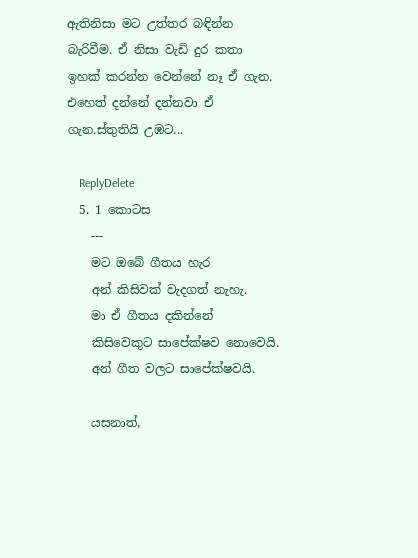ඇතිනිසා මට උත්තර බඳින්න බැරිවීම. ඒ නිසා වැඩි දුර කතා ඉහක් කරන්න වෙන්නේ නෑ ඒ ගැන. එහෙත් දන්නේ දන්නවා ඒ ගැන.ස්තුතියි උඹට...

    ReplyDelete
  5. 1 කොටස
    ---
    මට ඔබේ ගීතය හැර
    අන් කිසිවක් වැදගත් නැහැ.
    මා ඒ ගීතය දකින්නේ
    කිසිවෙකුට සාපේක්ෂව නොවෙයි.
    අන් ගීත වලට සාපේක්ෂවයි.

    යසනාත්,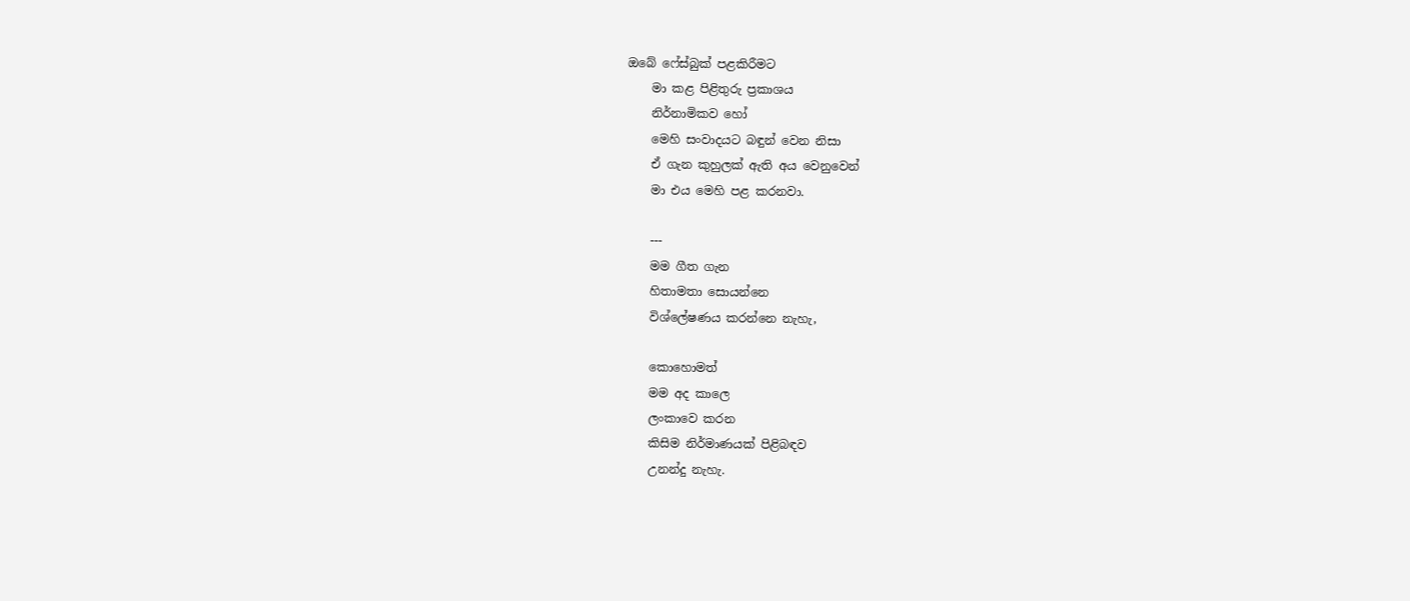ඔබේ ෆේස්බුක් පළකිරීමට
    මා කළ පිළිතුරු ප්‍රකාශය
    නිර්නාමිකව හෝ
    මෙහි සංවාදයට බඳුන් වෙන නිසා
    ඒ ගැන කුහුලක් ඇති අය වෙනුවෙන්
    මා එය මෙහි පළ කරනවා.

    ---
    මම ගීත ගැන
    හිතාමතා සොයන්නෙ
    විශ්ලේෂණය කරන්නෙ නැහැ,

    කොහොමත්
    මම අද කාලෙ
    ලංකාවෙ කරන
    කිසිම නිර්මාණයක් පිළිබඳව
    උනන්දු නැහැ.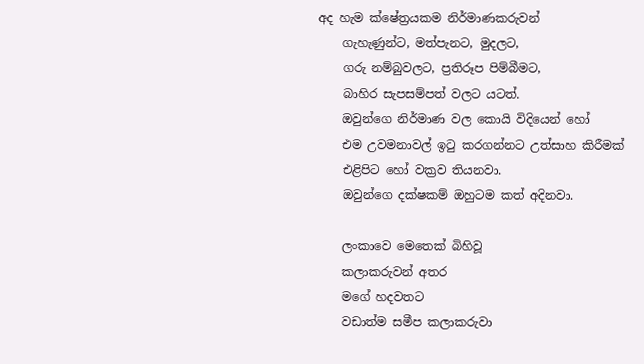අද හැම ක්ෂේත්‍රයකම නිර්මාණකරුවන්
    ගැහැණුන්ට, මත්පැනට, මුදලට,
    ගරු නම්බුවලට, ප්‍රතිරූප පිම්බීමට,
    බාහිර සැපසම්පත් වලට යටත්.
    ඔවුන්ගෙ නිර්මාණ වල කොයි විදියෙන් හෝ
    එම උවමනාවල් ඉටු කරගන්නට උත්සාහ කිරීමක්
    එළිපිට හෝ වක්‍රව තියනවා.
    ඔවුන්ගෙ දක්ෂකම් ඔහුටම කත් අදිනවා.

    ලංකාවෙ මෙතෙක් බිහිවූ
    කලාකරුවන් අතර
    මගේ හදවතට
    වඩාත්ම සමීප කලාකරුවා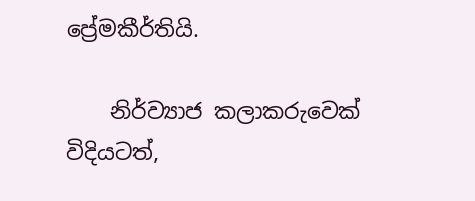ප්‍රේමකීර්තියි.

    නිර්ව්‍යාජ කලාකරුවෙක් විදියටත්,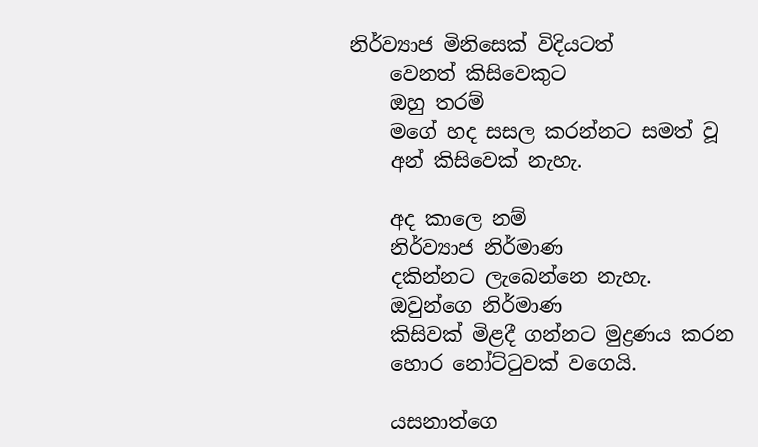නිර්ව්‍යාජ මිනිසෙක් විදියටත්
    වෙනත් කිසිවෙකුට
    ඔහු තරම්
    මගේ හද සසල කරන්නට සමත් වූ
    අන් කිසිවෙක් නැහැ.

    අද කාලෙ නම්
    නිර්ව්‍යාජ නිර්මාණ
    දකින්නට ලැබෙන්නෙ නැහැ.
    ඔවුන්ගෙ නිර්මාණ
    කිසිවක් මිළදී ගන්නට මුද්‍රණය කරන
    හොර නෝට්ටුවක් වගෙයි.

    යසනාත්ගෙ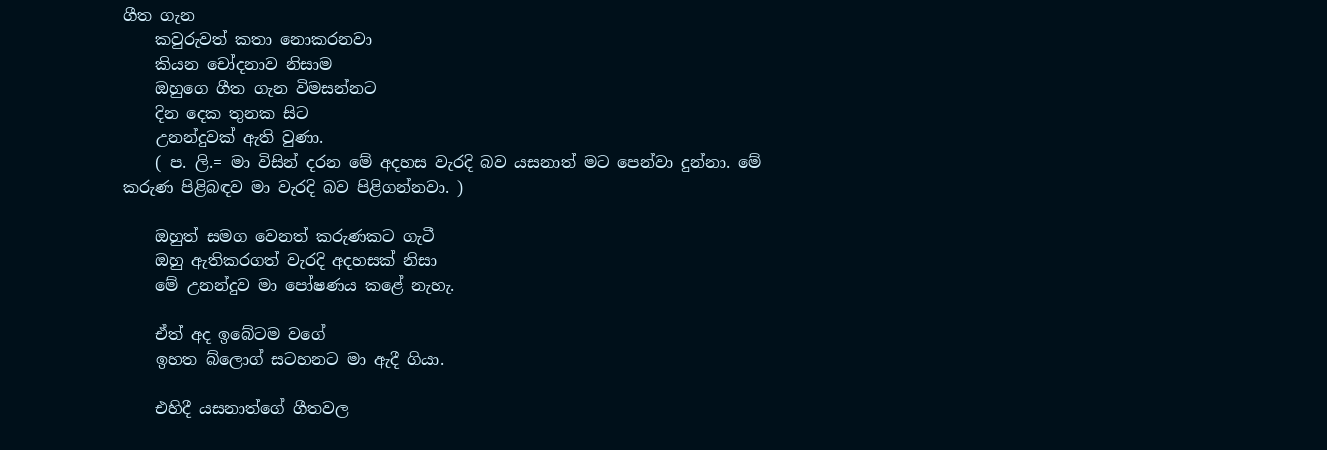ගීත ගැන
    කවුරුවත් කතා නොකරනවා
    කියන චෝදනාව නිසාම
    ඔහුගෙ ගීත ගැන විමසන්නට
    දින දෙක තුනක සිට
    උනන්දුවක් ඇති වුණා.
    ( ප. ලි.= මා විසින් දරන මේ අදහස වැරදි බව යසනාත් මට පෙන්වා දුන්නා. මේ කරුණ පිළිබඳව මා වැරදි බව පිළිගන්නවා. )

    ඔහුත් සමග වෙනත් කරුණකට ගැටී
    ඔහු ඇතිකරගත් වැරදි අදහසක් නිසා
    මේ උනන්දුව මා පෝෂණය කළේ නැහැ.

    ඒත් අද ඉබේටම වගේ
    ඉහත බ්ලොග් සටහනට මා ඇදී ගියා.

    එහිදී යසනාත්ගේ ගීතවල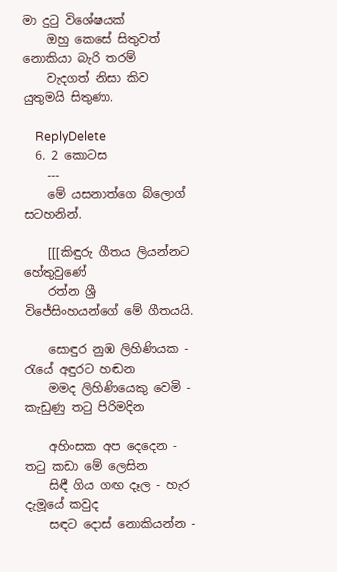මා දුටු විශේෂයක්
    ඔහු කෙසේ සිතුවත් නොකියා බැරි තරම්
    වැදගත් නිසා කිව යුතුමයි සිතුණා.

    ReplyDelete
  6. 2 කොටස
    ---
    මේ යසනාත්ගෙ බ්ලොග් සටහනින්.

    [[[කිඳුරු ගීතය ලියන්නට හේතුවුණේ
    රත්න ශ්‍රී විජේසිංහයන්ගේ මේ ගීතයයි.

    සොඳුර නුඹ ලිහිණියක - රැයේ අඳුරට හඬන
    මමද ලිහිණියෙකු වෙමි - කැඩුණු තටු පිරිමදින

    අහිංසක අප දෙදෙන - තටු කඩා මේ ලෙසින
    සිඳී ගිය ගඟ දෑල - හැර දැමූයේ කවුද
    සඳට දොස් නොකියන්න -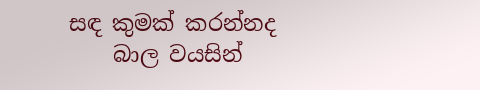සඳ කුමක් කරන්නද
    බාල වයසින්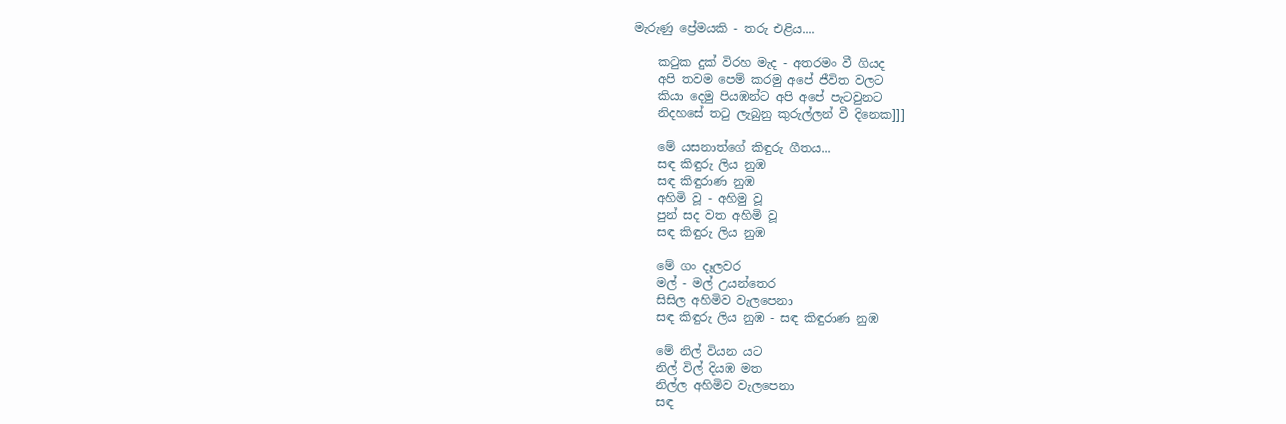මැරුණු ප්‍රේමයකි - තරු එළිය....

    කටුක දුක් විරහ මැද - අතරමං වී ගියද
    අපි තවම පෙම් කරමු අපේ ජීවිත වලට
    කියා දෙමු පියඹන්ට අපි අපේ පැටවුනට
    නිදහසේ තටු ලැබුනු කුරුල්ලන් වී දිනෙක]]]

    මේ යසනාත්ගේ කිඳුරු ගීතය...
    සඳ කිඳුරු ලිය නුඹ
    සඳ කිඳුරාණ නුඹ
    අහිමි වූ - අහිමු වූ
    පුන් සද වත අහිමි වූ
    සඳ කිඳුරු ලිය නුඹ

    මේ ගං දෑලවර
    මල් - මල් උයන්තෙර
    සිසිල අහිමිව වැලපෙනා
    සඳ කිඳුරු ලිය නුඹ - සඳ කිඳුරාණ නුඹ

    මේ නිල් වියන යට
    නිල් විල් දියඹ මත
    නිල්ල අහිමිව වැලපෙනා
    සඳ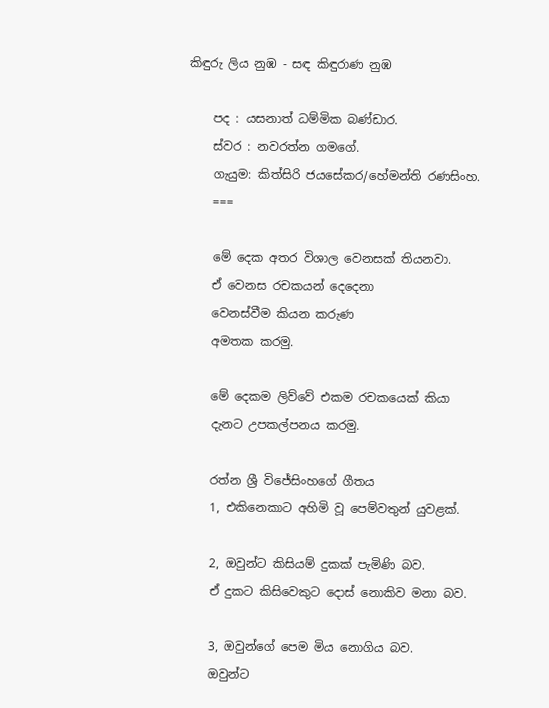කිඳුරු ලිය නුඹ - සඳ කිඳුරාණ නුඹ

    පද : යසනාත් ධම්මික බණ්ඩාර.
    ස්වර : නවරත්න ගමගේ.
    ගැයුම: කිත්සිරි ජයසේකර/හේමන්ති රණසිංහ.
    ===

    මේ දෙක අතර විශාල වෙනසක් තියනවා.
    ඒ වෙනස රචකයන් දෙදෙනා
    වෙනස්වීම කියන කරුණ
    අමතක කරමු.

    මේ දෙකම ලිව්වේ එකම රචකයෙක් කියා
    දැනට උපකල්පනය කරමු.

    රත්න ශ්‍රී විජේසිංහගේ ගීතය
    1, එකිනෙකාට අහිමි වූ පෙම්වතුන් යුවළක්.

    2, ඔවුන්ට කිසියම් දුකක් පැමිණි බව.
    ඒ දුකට කිසිවෙකුට දොස් නොකිව මනා බව.

    3, ඔවුන්ගේ පෙම මිය නොගිය බව.
    ඔවුන්ට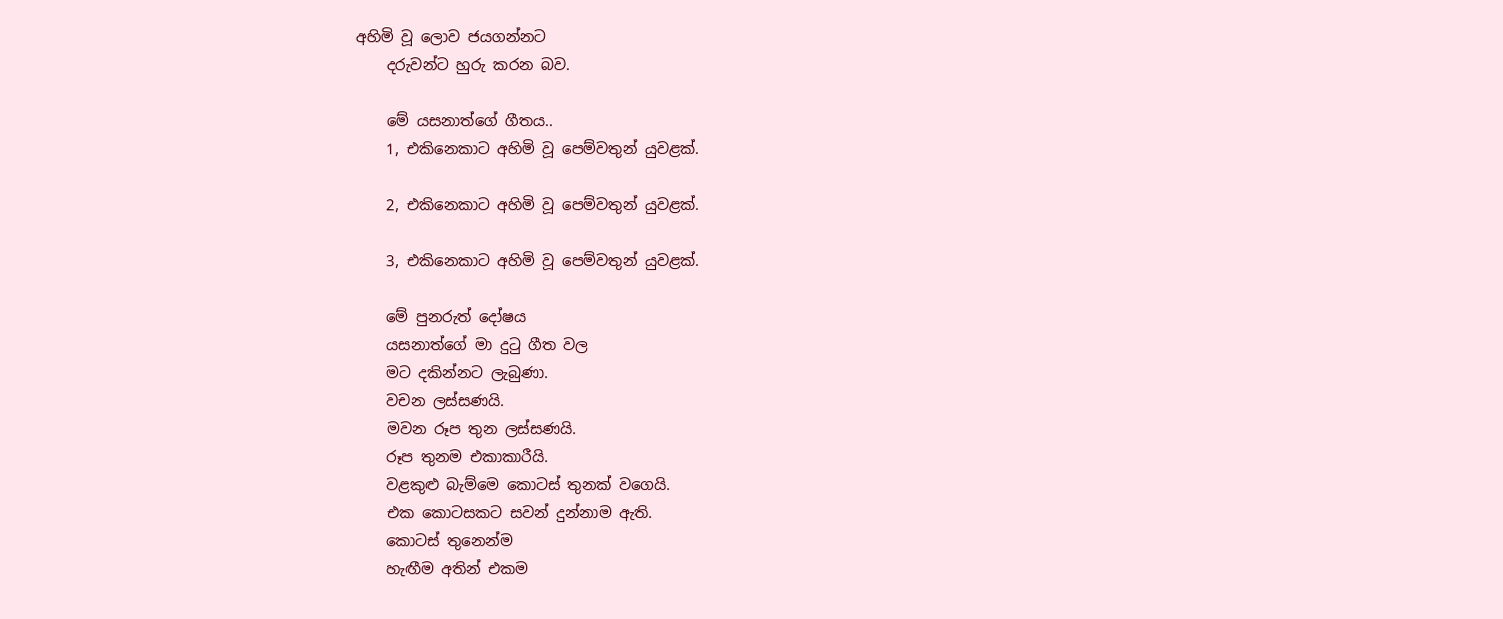අහිමි වූ ලොව ජයගන්නට
    දරුවන්ට හුරු කරන බව.

    මේ යසනාත්ගේ ගීතය..
    1, එකිනෙකාට අහිමි වූ පෙම්වතුන් යුවළක්.

    2, එකිනෙකාට අහිමි වූ පෙම්වතුන් යුවළක්.

    3, එකිනෙකාට අහිමි වූ පෙම්වතුන් යුවළක්.

    මේ පුනරුත් දෝෂය
    යසනාත්ගේ මා දුටු ගීත වල
    මට දකින්නට ලැබුණා.
    වචන ලස්සණයි.
    මවන රූප තුන ලස්සණයි.
    රූප තුනම එකාකාරීයි.
    වළකුළු බැම්මෙ කොටස් තුනක් වගෙයි.
    එක කොටසකට සවන් දුන්නාම ඇති.
    කොටස් තුනෙන්ම
    හැඟීම අතින් එකම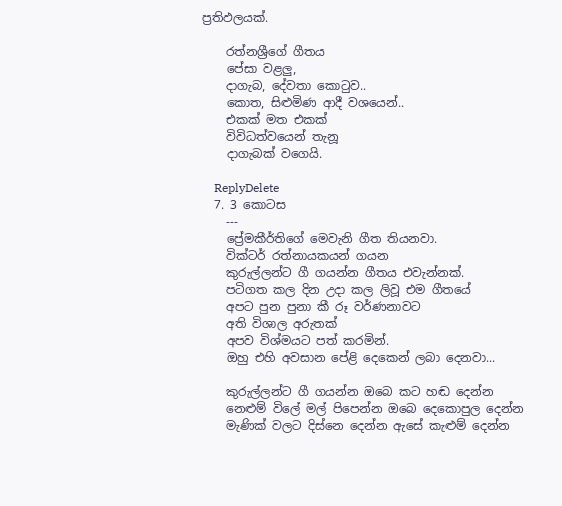ප්‍රතිඵලයක්.

    රත්නශ්‍රීගේ ගීතය
    පේසා වළලු,
    දාගැබ, දේවතා කොටුව..
    කොත, සිළුමිණ ආදී වශයෙන්..
    එකක් මත එකක්
    විවිධත්වයෙන් තැනූ
    දාගැබක් වගෙයි.

    ReplyDelete
  7. 3 කොටස
    ---
    ප්‍රේමකීර්තිගේ මෙවැනි ගීත තියනවා.
    වික්ටර් රත්නායකයන් ගයන
    කුරුල්ලන්ට ගී ගයන්න ගීතය එවැන්නක්.
    පටිගත කල දින උදා කල ලිවූ එම ගීතයේ
    අපට පුන පුනා කී රූ වර්ණනාවට
    අති විශාල අරුතක්
    අපව විශ්මයට පත් කරමින්.
    ඔහු එහි අවසාන පේළි දෙකෙන් ලබා දෙනවා...

    කුරුල්ලන්ට ගී ගයන්න ඔබෙ කට හඬ දෙන්න
    නෙළුම් විලේ මල් පිපෙන්න ඔබෙ දෙකොපුල දෙන්න
    මැණික් වලට දිස්නෙ දෙන්න ඇසේ කැළුම් දෙන්න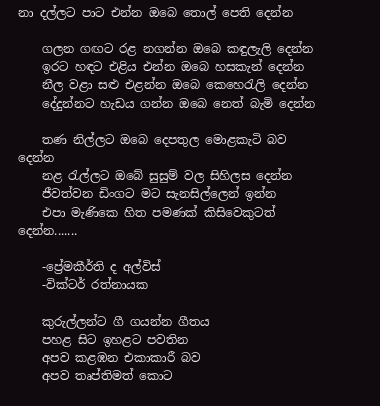නා දල්ලට පාට එන්න ඔබෙ තොල් පෙති දෙන්න

    ගලන ගඟට රළ නගන්න ඔබෙ කඳුලැලි දෙන්න
    ඉරට හඳට එළිය එන්න ඔබෙ හසකැන් දෙන්න
    නීල වළා සළු එළන්න ඔබෙ කෙහෙරැලි දෙන්න
    දේදුන්නට හැඩය ගන්න ඔබෙ නෙත් බැමි දෙන්න

    තණ නිල්ලට ඔබෙ දෙපතුල මොළකැටි බව දෙන්න
    නළ රැල්ලට ඔබේ සුසුම් වල සිහිලස දෙන්න
    ජීවත්වන ඩිංගට මට සැනසිල්ලෙන් ඉන්න
    එපා මැණිකෙ හිත පමණක් කිසිවෙකුටත් දෙන්න.......

    -ප්‍රේමකීර්ති ද අල්විස්
    -වික්ටර් රත්නායක

    කුරුල්ලන්ට ගී ගයන්න ගීතය
    පහළ සිට ඉහළට පවතින
    අපව කළඹන එකාකාරී බව
    අපව තෘප්තිමත් කොට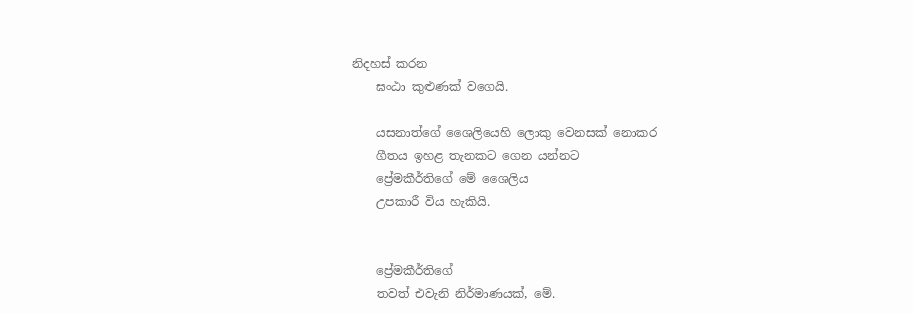නිදහස් කරන
    ඝංඨා කුළුණක් වගෙයි.

    යසනාත්ගේ ශෛලියෙහි ලොකු වෙනසක් නොකර
    ගීතය ඉහළ තැනකට ගෙන යන්නට
    ප්‍රේමකීර්තිගේ මේ ශෛලිය
    උපකාරී විය හැකියි.


    ප්‍රේමකීර්තිගේ
    තවත් එවැනි නිර්මාණයක්, මේ.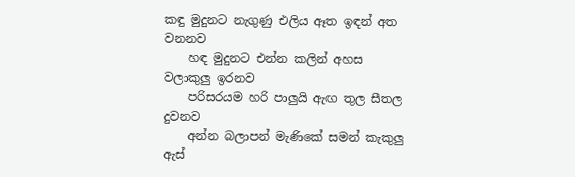කඳු මුදුනට නැගුණු එලිය ඈත ඉඳන් අත වනනව
    හඳ මුදුනට එන්න කලින් අහස වලාකුලු ඉරනව
    පරිසරයම හරි පාලුයි ඇඟ තුල සීතල දුවනව
    අන්න බලාපන් මැණිකේ සමන් කැකුලු ඇස්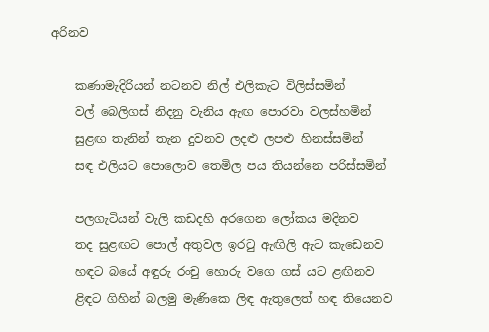අරිනව

    කණාමැදිරියන් නටනව නිල් එලිකැට විලිස්සමින්
    වල් බෙලිගස් නිදනු වැනිය ඇඟ පොරවා වලස්හමින්
    සුළඟ තැනින් තැන දුවනව ලදළු ලපළු හිනස්සමින්
    සඳ එලියට පොලොව තෙමිල පය තියන්නෙ පරිස්සමින්

    පලගැටියන් වැලි කඩදහි අරගෙන ලෝකය මදිනව
    තද සුළඟට පොල් අතුවල ඉරටු ඇඟිලි ඇට කැඩෙනව
    හඳට බයේ අඳුරු රංචු හොරු වගෙ ගස් යට ළඟිනව
    ළිඳට ගිහින් බලමු මැණිකෙ ලිඳ ඇතුලෙත් හඳ තියෙනව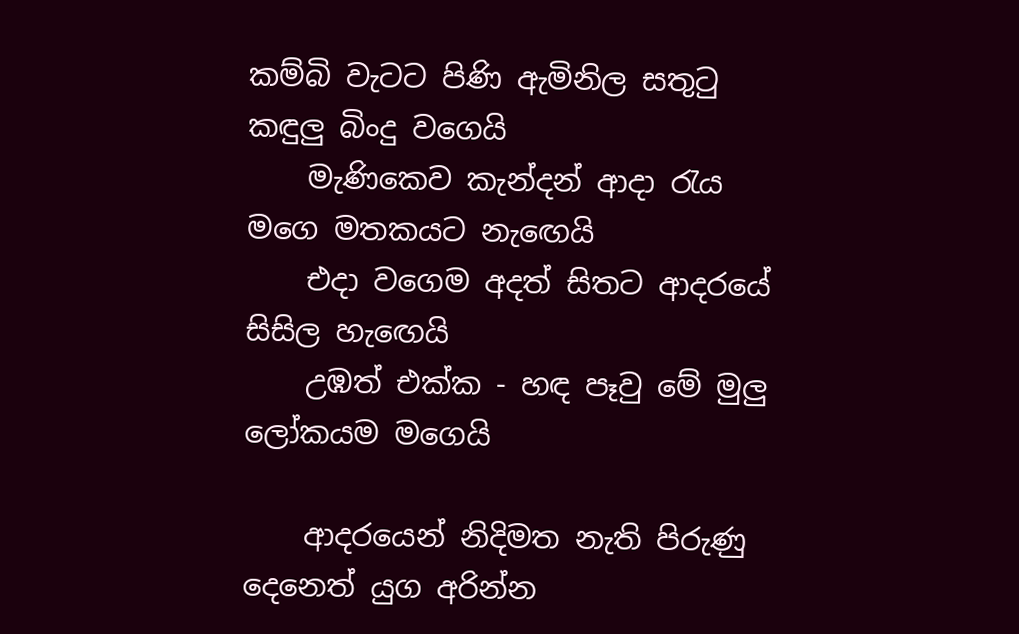කම්බි වැටට පිණි ඇමිනිල සතුටු කඳුලු බිංදු වගෙයි
    මැණිකෙව කැන්දන් ආදා රැය මගෙ මතකයට නැඟෙයි
    එදා වගෙම අදත් සිතට ආදරයේ සිසිල හැඟෙයි
    උඹත් එක්ක - හඳ පෑවු මේ මුලු ලෝකයම මගෙයි

    ආදරයෙන් නිදිමත නැති පිරුණු දෙනෙත් යුග අරින්න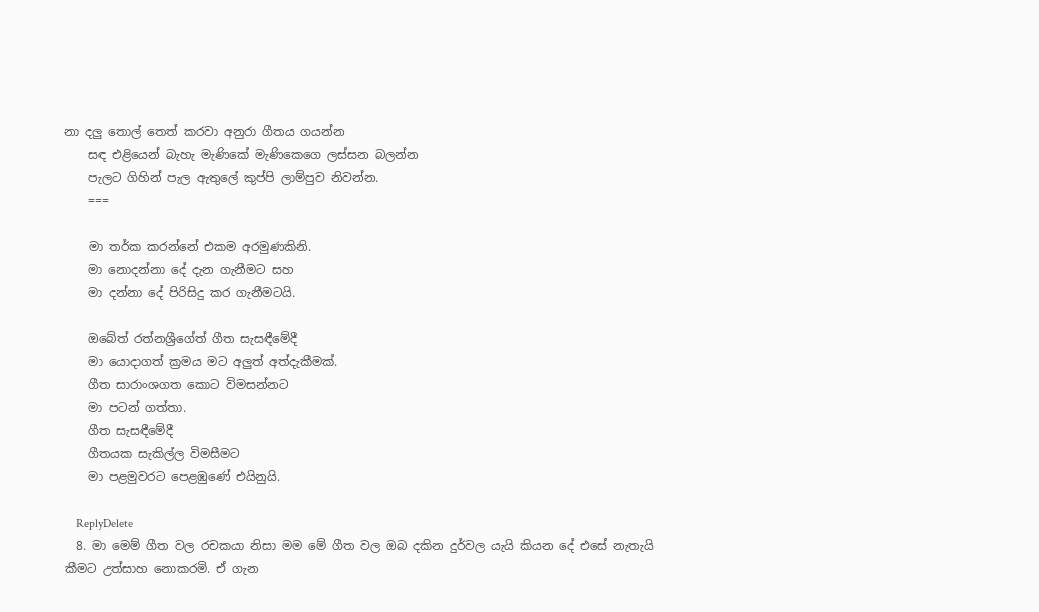නා දලු තොල් තෙත් කරවා අනුරා ගීතය ගයන්න
    සඳ එළියෙන් බැහැ මැණිකේ මැණිකෙගෙ ලස්සන බලන්න
    පැලට ගිහින් පැල ඇතුලේ කුප්පි ලාම්පුව නිවන්න.
    ===

    මා තර්ක කරන්නේ එකම අරමුණකිනි.
    මා නොදන්නා දේ දැන ගැනීමට සහ
    මා දන්නා දේ පිරිසිදු කර ගැනීමටයි.

    ඔබේත් රත්නශ්‍රීගේත් ගීත සැසඳීමේදී
    මා යොදාගත් ක්‍රමය මට අලුත් අත්දැකීමක්.
    ගීත සාරාංශගත කොට විමසන්නට
    මා පටන් ගත්තා.
    ගීත සැසඳීමේදී
    ගීතයක සැකිල්ල විමසීමට
    මා පළමුවරට පෙළඹුණේ එයිනුයි.

    ReplyDelete
  8. මා මෙම් ගීත වල රචකයා නිසා මම මේ ගීත වල ඔබ දකින දුර්වල යැයි කියන දේ එසේ නැතැයි කීමට උත්සාහ නොකරමි. ඒ ගැන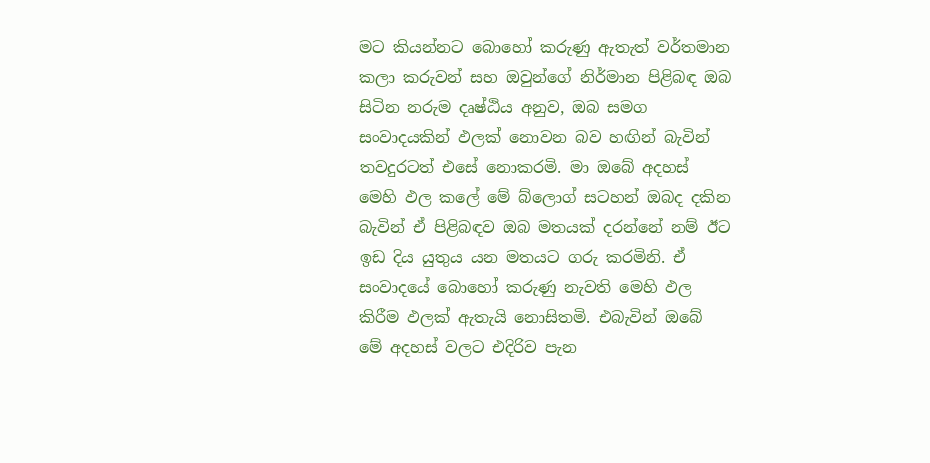මට කියන්නට බොහෝ කරුණු ඇතැත් වර්තමාන කලා කරුවන් සහ ඔවුන්ගේ නිර්මාන පිළිබඳ ඔබ සිටින නරුම දෘෂ්ඨිය අනුව, ඔබ සමග සංවාදයකින් ඵලක් නොවන බව හඟින් බැවින් තවදුරටත් එසේ නොකරමි. මා ඔබේ අදහස් මෙහි ඵල කලේ මේ බ්ලොග් සටහන් ඔබද දකින බැවින් ඒ පිළිබඳව ඔබ මතයක් දරන්නේ නම් ඊට ඉඩ දිය යුතුය යන මතයට ගරු කරමිනි. ඒ සංවාදයේ බොහෝ කරුණු නැවති මෙහි ඵල කිරීම ඵලක් ඇතැයි නොසිතමි. එබැවින් ඔබේ මේ අදහස් වලට එදිරිව පැන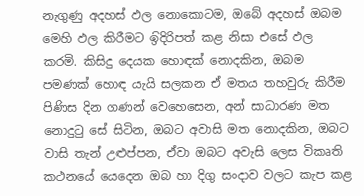නැගුණු අදහස් ඵල නොකොටම, ඔබේ අදහස් ඔබම මෙහි ඵල කිරීමට ඉිදිරිපත් කළ නිසා එසේ ඵල කරමි. කිසිදු දෙයක හොඳක් නොදකින, ඔබම පමණක් හොඳ යැයි සලකන ඒ මතය තහවුරු කිරීම පිණිස දින ගණන් වෙහෙසෙන, අන් සාධාරණ මත නොදුටු සේ සිටින, ඔබට අවාසි මත නොදකින, ඔබට වාසි තැන් උළුප්පන, ඒවා ඔබට අවැසි ලෙස විකෘති කථනයේ යෙදෙන ඔබ හා දිගු සංදාව වලට කැප කළ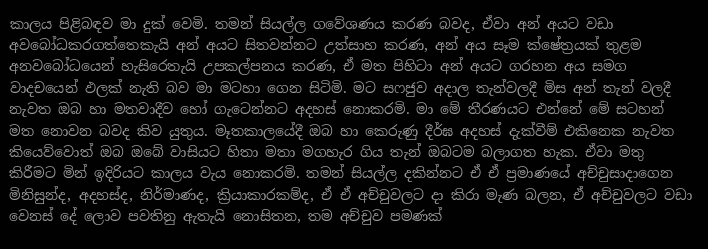කාලය පිළිබඳව මා දුක් වෙමි. තමන් සියල්ල ගවේශණය කරණ බවද, ඒවා අන් අයට වඩා අවබෝධකරගත්තෙකැයි අන් අයට සිතවන්නට උත්සාහ කරණ, අන් අය සෑම ක්ෂේත්‍රයක් තුළම අනවබෝධයෙන් හැසිරෙතැයි උපකල්පනය කරණ, ඒ මත පිහිටා අන් අයට ගරහන අය සමග වාදචයෙන් ඵලක් නැති බව මා මටහා ගෙන සිටිමි. මට සෆජුව අදාල තැන්වලදී මිස අන් තැන් වලදී නැවත ඔබ හා මතවාදීව හෝ ගැටෙන්නට අදහස් නොකරමි. මා මේ තීරණයට එන්නේ මේ සටහන් මත නොවන බවද කිව යුතුය. මෑතකාලයේදී ඔබ හා කෙරුණු දීර්ඝ අදහස් දැක්වීම් එකිනෙක නැවත කියෙව්වොත් ඔබ ඔබේ වාසියට හිතා මතා මගහැර ගිය තැන් ඔබටම බලාගත හැක. ඒවා මතු කිරීමට මින් ඉදිරියට කාලය වැය නොකරමි. තමන් සියල්ල දකින්නට ඒ ඒ ප්‍රමාණයේ අච්චුසාදාගෙන මිනිසුන්ද, අදහස්ද, නිර්මාණද, ක්‍රියාකාරකම්ද, ඒ ඒ අච්චුවලට දා කිරා මැණ බලන, ඒ අච්චුවලට වඩා වෙනස් දේ ලොව පවතිනු ඇතැයි නොසිතන, තම අච්චුව පමණක්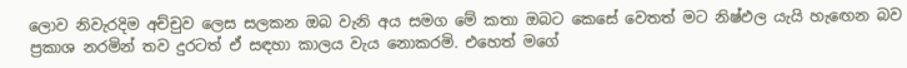ලොව නිවැරදිම අච්චුව ලෙස සලකන ඔබ වැනි අය සමග මේ කතා ඔබට කෙසේ වෙතත් මට නිෂ්ඵල යැයි හැඟෙන බව ප්‍රකාශ නරමින් තව දුරටත් ඒ සඳහා කාලය වැය නොකරමි. එහෙත් මගේ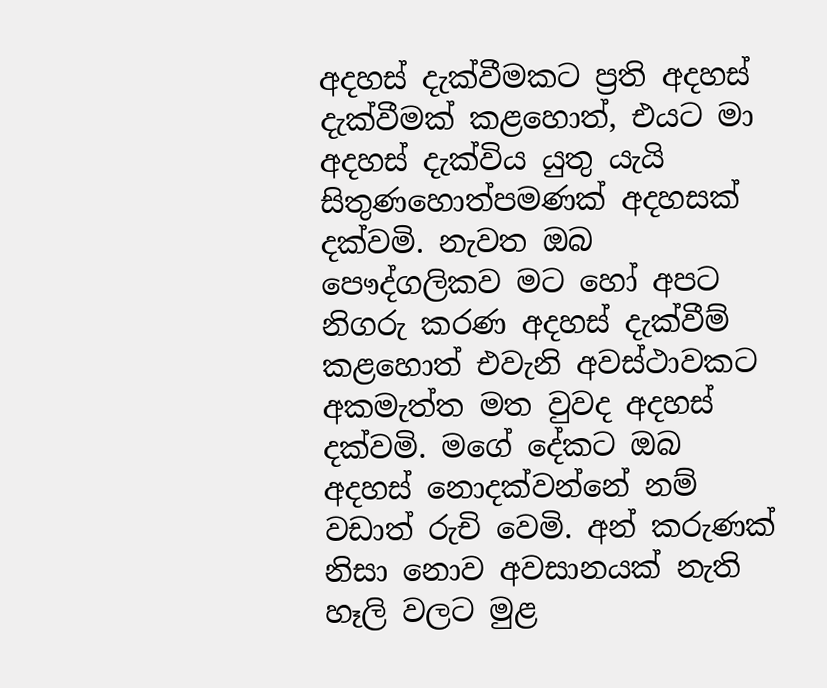අදහස් දැක්වීමකට ප්‍රති අදහස් දැක්වීමක් කළහොත්, එයට මා අදහස් දැක්විය යුතු යැයි සිතුණහොත්පමණක් අදහසක් දක්වමි. නැවත ඔබ පෞද්ගලිකව මට හෝ අපට නිගරු කරණ අදහස් දැක්වීම් කළහොත් එවැනි අවස්ථාවකට අකමැත්ත මත වුවද අදහස් දක්වමි. මගේ දේකට ඔබ අදහස් නොදක්වන්නේ නම් වඩාත් රුචි වෙමි. අන් කරුණක් නිසා නොව අවසානයක් නැති හෑලි වලට මුළ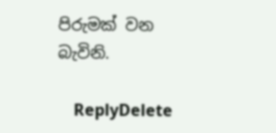පිරුමක් වන බැවිනි.

    ReplyDelete